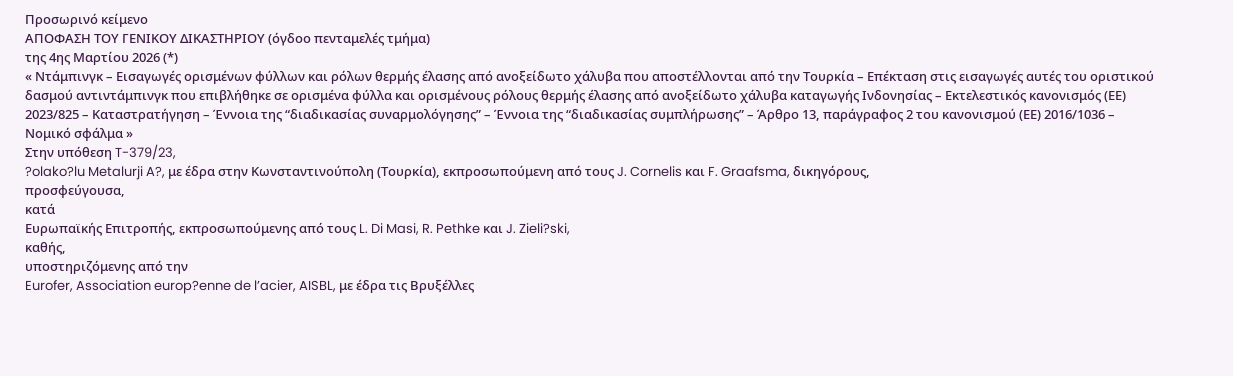Προσωρινό κείμενο
ΑΠΟΦΑΣΗ ΤΟΥ ΓΕΝΙΚΟΥ ΔΙΚΑΣΤΗΡΙΟΥ (όγδοο πενταμελές τμήμα)
της 4ης Μαρτίου 2026 (*)
« Ντάμπινγκ – Εισαγωγές ορισμένων φύλλων και ρόλων θερμής έλασης από ανοξείδωτο χάλυβα που αποστέλλονται από την Τουρκία – Επέκταση στις εισαγωγές αυτές του οριστικού δασμού αντιντάμπινγκ που επιβλήθηκε σε ορισμένα φύλλα και ορισμένους ρόλους θερμής έλασης από ανοξείδωτο χάλυβα καταγωγής Ινδονησίας – Εκτελεστικός κανονισμός (ΕΕ) 2023/825 – Καταστρατήγηση – Έννοια της “διαδικασίας συναρμολόγησης” – Έννοια της “διαδικασίας συμπλήρωσης” – Άρθρο 13, παράγραφος 2 του κανονισμού (ΕΕ) 2016/1036 – Νομικό σφάλμα »
Στην υπόθεση T-379/23,
?olako?lu Metalurji A?, με έδρα στην Κωνσταντινούπολη (Τουρκία), εκπροσωπούμενη από τους J. Cornelis και F. Graafsma, δικηγόρους,
προσφεύγουσα,
κατά
Ευρωπαϊκής Επιτροπής, εκπροσωπούμενης από τους L. Di Masi, R. Pethke και J. Zieli?ski,
καθής,
υποστηριζόμενης από την
Eurofer, Association europ?enne de l’acier, AISBL, με έδρα τις Βρυξέλλες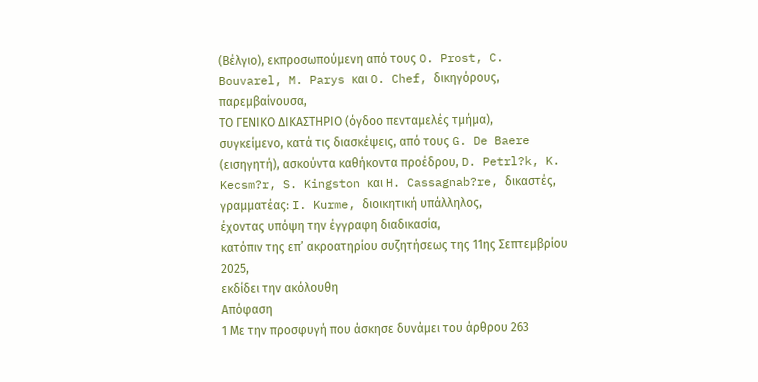(Βέλγιο), εκπροσωπούμενη από τους O. Prost, C. Bouvarel, M. Parys και O. Chef, δικηγόρους,
παρεμβαίνουσα,
ΤΟ ΓΕΝΙΚΟ ΔΙΚΑΣΤΗΡΙΟ (όγδοο πενταμελές τμήμα),
συγκείμενο, κατά τις διασκέψεις, από τους G. De Baere (εισηγητή), ασκούντα καθήκοντα προέδρου, D. Petrl?k, K. Kecsm?r, S. Kingston και H. Cassagnab?re, δικαστές,
γραμματέας: I. Kurme, διοικητική υπάλληλος,
έχοντας υπόψη την έγγραφη διαδικασία,
κατόπιν της επ’ ακροατηρίου συζητήσεως της 11ης Σεπτεμβρίου 2025,
εκδίδει την ακόλουθη
Απόφαση
1 Με την προσφυγή που άσκησε δυνάμει του άρθρου 263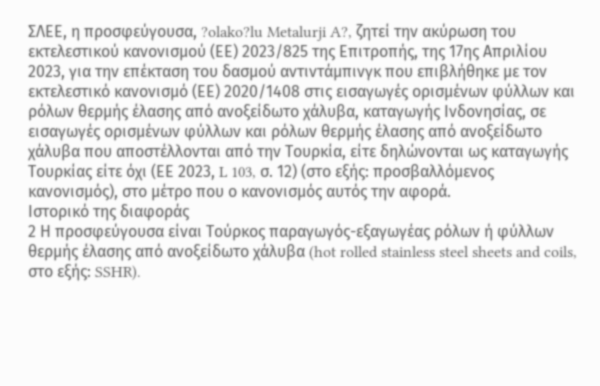ΣΛΕΕ, η προσφεύγουσα, ?olako?lu Metalurji A?, ζητεί την ακύρωση του εκτελεστικού κανονισμού (ΕΕ) 2023/825 της Επιτροπής, της 17ης Απριλίου 2023, για την επέκταση του δασμού αντιντάμπινγκ που επιβλήθηκε με τον εκτελεστικό κανονισμό (ΕΕ) 2020/1408 στις εισαγωγές ορισμένων φύλλων και ρόλων θερμής έλασης από ανοξείδωτο χάλυβα, καταγωγής Ινδονησίας, σε εισαγωγές ορισμένων φύλλων και ρόλων θερμής έλασης από ανοξείδωτο χάλυβα που αποστέλλονται από την Τουρκία, είτε δηλώνονται ως καταγωγής Τουρκίας είτε όχι (ΕΕ 2023, L 103, σ. 12) (στο εξής: προσβαλλόμενος κανονισμός), στο μέτρο που ο κανονισμός αυτός την αφορά.
Ιστορικό της διαφοράς
2 Η προσφεύγουσα είναι Τούρκος παραγωγός-εξαγωγέας ρόλων ή φύλλων θερμής έλασης από ανοξείδωτο χάλυβα (hot rolled stainless steel sheets and coils, στο εξής: SSHR).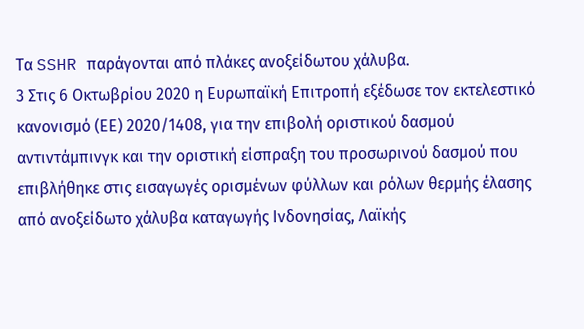Τα SSHR παράγονται από πλάκες ανοξείδωτου χάλυβα.
3 Στις 6 Οκτωβρίου 2020 η Ευρωπαϊκή Επιτροπή εξέδωσε τον εκτελεστικό κανονισμό (ΕΕ) 2020/1408, για την επιβολή οριστικού δασμού αντιντάμπινγκ και την οριστική είσπραξη του προσωρινού δασμού που επιβλήθηκε στις εισαγωγές ορισμένων φύλλων και ρόλων θερμής έλασης από ανοξείδωτο χάλυβα καταγωγής Ινδονησίας, Λαϊκής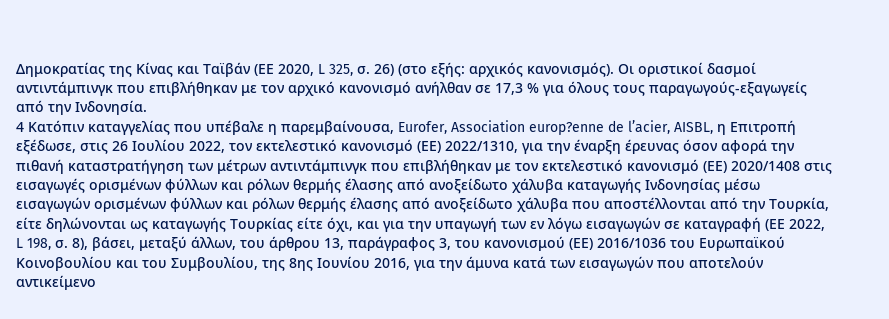Δημοκρατίας της Κίνας και Ταϊβάν (ΕΕ 2020, L 325, σ. 26) (στο εξής: αρχικός κανονισμός). Οι οριστικοί δασμοί αντιντάμπινγκ που επιβλήθηκαν με τον αρχικό κανονισμό ανήλθαν σε 17,3 % για όλους τους παραγωγούς-εξαγωγείς από την Ινδονησία.
4 Κατόπιν καταγγελίας που υπέβαλε η παρεμβαίνουσα, Eurofer, Association europ?enne de l’acier, AISBL, η Επιτροπή εξέδωσε, στις 26 Ιουλίου 2022, τον εκτελεστικό κανονισμό (ΕΕ) 2022/1310, για την έναρξη έρευνας όσον αφορά την πιθανή καταστρατήγηση των μέτρων αντιντάμπινγκ που επιβλήθηκαν με τον εκτελεστικό κανονισμό (ΕΕ) 2020/1408 στις εισαγωγές ορισμένων φύλλων και ρόλων θερμής έλασης από ανοξείδωτο χάλυβα καταγωγής Ινδονησίας μέσω εισαγωγών ορισμένων φύλλων και ρόλων θερμής έλασης από ανοξείδωτο χάλυβα που αποστέλλονται από την Τουρκία, είτε δηλώνονται ως καταγωγής Τουρκίας είτε όχι, και για την υπαγωγή των εν λόγω εισαγωγών σε καταγραφή (ΕΕ 2022, L 198, σ. 8), βάσει, μεταξύ άλλων, του άρθρου 13, παράγραφος 3, του κανονισμού (ΕΕ) 2016/1036 του Ευρωπαϊκού Κοινοβουλίου και του Συμβουλίου, της 8ης Ιουνίου 2016, για την άμυνα κατά των εισαγωγών που αποτελούν αντικείμενο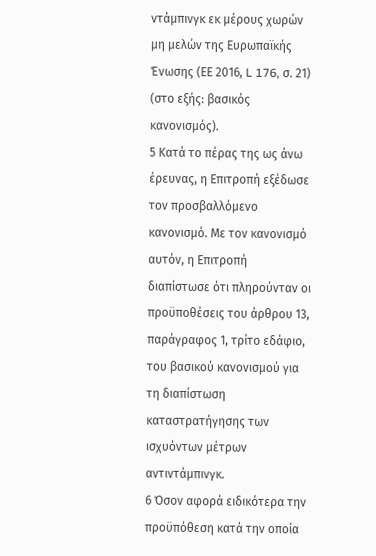ντάμπινγκ εκ μέρους χωρών μη μελών της Ευρωπαϊκής Ένωσης (ΕΕ 2016, L 176, σ. 21) (στο εξής: βασικός κανονισμός).
5 Κατά το πέρας της ως άνω έρευνας, η Επιτροπή εξέδωσε τον προσβαλλόμενο κανονισμό. Με τον κανονισμό αυτόν, η Επιτροπή διαπίστωσε ότι πληρούνταν οι προϋποθέσεις του άρθρου 13, παράγραφος 1, τρίτο εδάφιο, του βασικού κανονισμού για τη διαπίστωση καταστρατήγησης των ισχυόντων μέτρων αντιντάμπινγκ.
6 Όσον αφορά ειδικότερα την προϋπόθεση κατά την οποία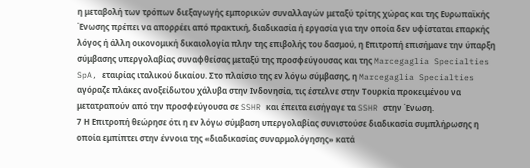η μεταβολή των τρόπων διεξαγωγής εμπορικών συναλλαγών μεταξύ τρίτης χώρας και της Ευρωπαϊκής Ένωσης πρέπει να απορρέει από πρακτική, διαδικασία ή εργασία για την οποία δεν υφίσταται επαρκής λόγος ή άλλη οικονομική δικαιολογία πλην της επιβολής του δασμού, η Επιτροπή επισήμανε την ύπαρξη σύμβασης υπεργολαβίας συναφθείσας μεταξύ της προσφεύγουσας και της Marcegaglia Specialties SpA, εταιρίας ιταλικού δικαίου. Στο πλαίσιο της εν λόγω σύμβασης, η Marcegaglia Specialties αγόραζε πλάκες ανοξείδωτου χάλυβα στην Ινδονησία, τις έστελνε στην Τουρκία προκειμένου να μετατραπούν από την προσφεύγουσα σε SSHR και έπειτα εισήγαγε τα SSHR στην Ένωση.
7 Η Επιτροπή θεώρησε ότι η εν λόγω σύμβαση υπεργολαβίας συνιστούσε διαδικασία συμπλήρωσης η οποία εμπίπτει στην έννοια της «διαδικασίας συναρμολόγησης» κατά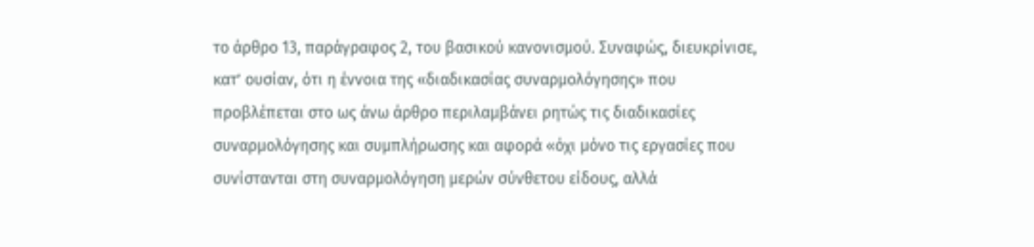το άρθρο 13, παράγραφος 2, του βασικού κανονισμού. Συναφώς, διευκρίνισε, κατ’ ουσίαν, ότι η έννοια της «διαδικασίας συναρμολόγησης» που προβλέπεται στο ως άνω άρθρο περιλαμβάνει ρητώς τις διαδικασίες συναρμολόγησης και συμπλήρωσης και αφορά «όχι μόνο τις εργασίες που συνίστανται στη συναρμολόγηση μερών σύνθετου είδους, αλλά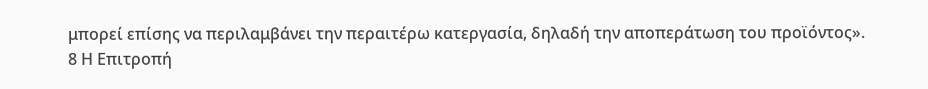μπορεί επίσης να περιλαμβάνει την περαιτέρω κατεργασία, δηλαδή την αποπεράτωση του προϊόντος».
8 Η Επιτροπή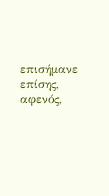επισήμανε επίσης, αφενός,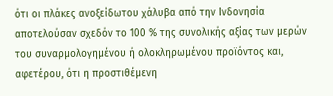ότι οι πλάκες ανοξείδωτου χάλυβα από την Ινδονησία αποτελούσαν σχεδόν το 100 % της συνολικής αξίας των μερών του συναρμολογημένου ή ολοκληρωμένου προϊόντος και, αφετέρου, ότι η προστιθέμενη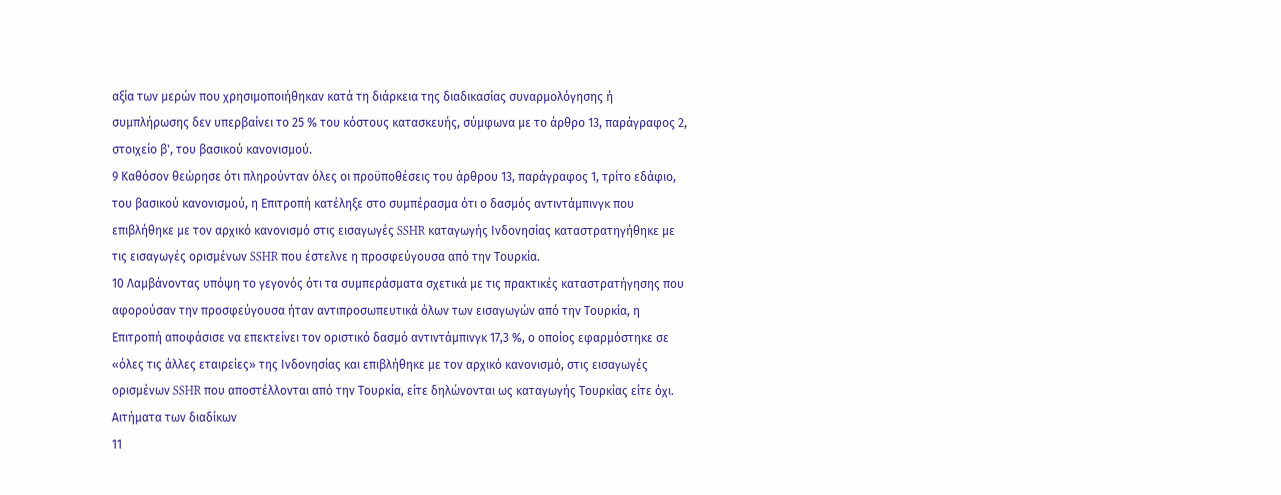αξία των μερών που χρησιμοποιήθηκαν κατά τη διάρκεια της διαδικασίας συναρμολόγησης ή συμπλήρωσης δεν υπερβαίνει το 25 % του κόστους κατασκευής, σύμφωνα με το άρθρο 13, παράγραφος 2, στοιχείο β', του βασικού κανονισμού.
9 Καθόσον θεώρησε ότι πληρούνταν όλες οι προϋποθέσεις του άρθρου 13, παράγραφος 1, τρίτο εδάφιο, του βασικού κανονισμού, η Επιτροπή κατέληξε στο συμπέρασμα ότι ο δασμός αντιντάμπινγκ που επιβλήθηκε με τον αρχικό κανονισμό στις εισαγωγές SSHR καταγωγής Ινδονησίας καταστρατηγήθηκε με τις εισαγωγές ορισμένων SSHR που έστελνε η προσφεύγουσα από την Τουρκία.
10 Λαμβάνοντας υπόψη το γεγονός ότι τα συμπεράσματα σχετικά με τις πρακτικές καταστρατήγησης που αφορούσαν την προσφεύγουσα ήταν αντιπροσωπευτικά όλων των εισαγωγών από την Τουρκία, η Επιτροπή αποφάσισε να επεκτείνει τον οριστικό δασμό αντιντάμπινγκ 17,3 %, ο οποίος εφαρμόστηκε σε «όλες τις άλλες εταιρείες» της Ινδονησίας και επιβλήθηκε με τον αρχικό κανονισμό, στις εισαγωγές ορισμένων SSHR που αποστέλλονται από την Τουρκία, είτε δηλώνονται ως καταγωγής Τουρκίας είτε όχι.
Αιτήματα των διαδίκων
11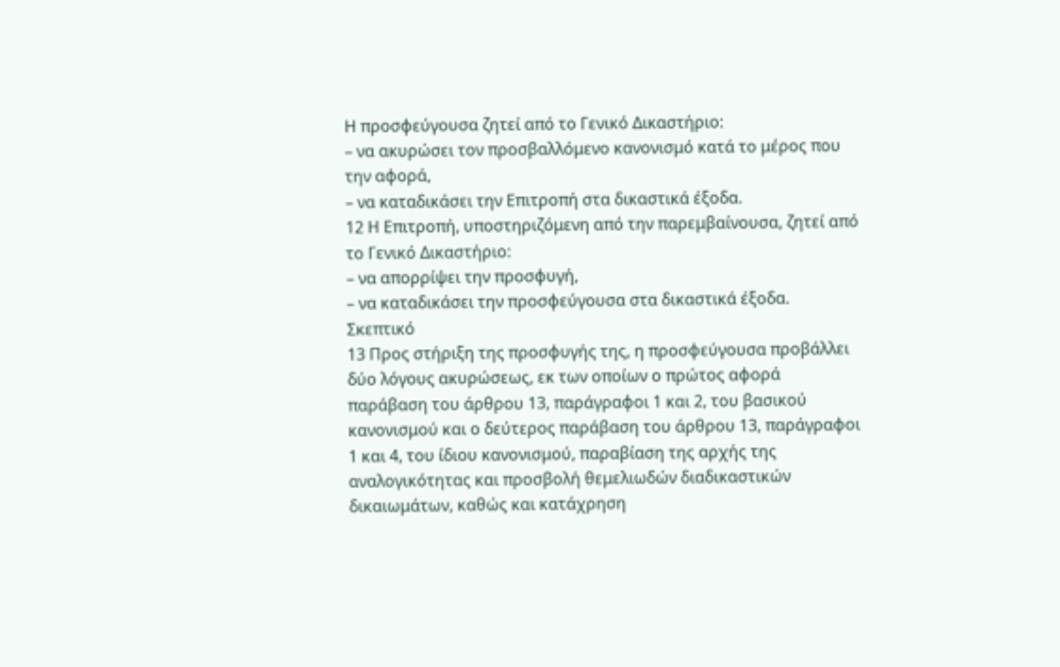Η προσφεύγουσα ζητεί από το Γενικό Δικαστήριο:
– να ακυρώσει τον προσβαλλόμενο κανονισμό κατά το μέρος που την αφορά,
– να καταδικάσει την Επιτροπή στα δικαστικά έξοδα.
12 Η Επιτροπή, υποστηριζόμενη από την παρεμβαίνουσα, ζητεί από το Γενικό Δικαστήριο:
– να απορρίψει την προσφυγή,
– να καταδικάσει την προσφεύγουσα στα δικαστικά έξοδα.
Σκεπτικό
13 Προς στήριξη της προσφυγής της, η προσφεύγουσα προβάλλει δύο λόγους ακυρώσεως, εκ των οποίων ο πρώτος αφορά παράβαση του άρθρου 13, παράγραφοι 1 και 2, του βασικού κανονισμού και ο δεύτερος παράβαση του άρθρου 13, παράγραφοι 1 και 4, του ίδιου κανονισμού, παραβίαση της αρχής της αναλογικότητας και προσβολή θεμελιωδών διαδικαστικών δικαιωμάτων, καθώς και κατάχρηση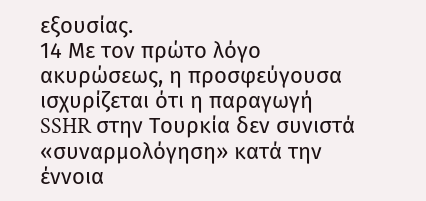εξουσίας.
14 Με τον πρώτο λόγο ακυρώσεως, η προσφεύγουσα ισχυρίζεται ότι η παραγωγή SSHR στην Τουρκία δεν συνιστά «συναρμολόγηση» κατά την έννοια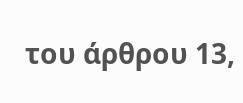του άρθρου 13,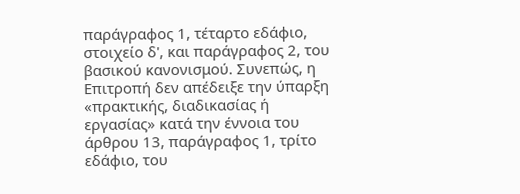παράγραφος 1, τέταρτο εδάφιο, στοιχείο δ', και παράγραφος 2, του βασικού κανονισμού. Συνεπώς, η Επιτροπή δεν απέδειξε την ύπαρξη «πρακτικής, διαδικασίας ή εργασίας» κατά την έννοια του άρθρου 13, παράγραφος 1, τρίτο εδάφιο, του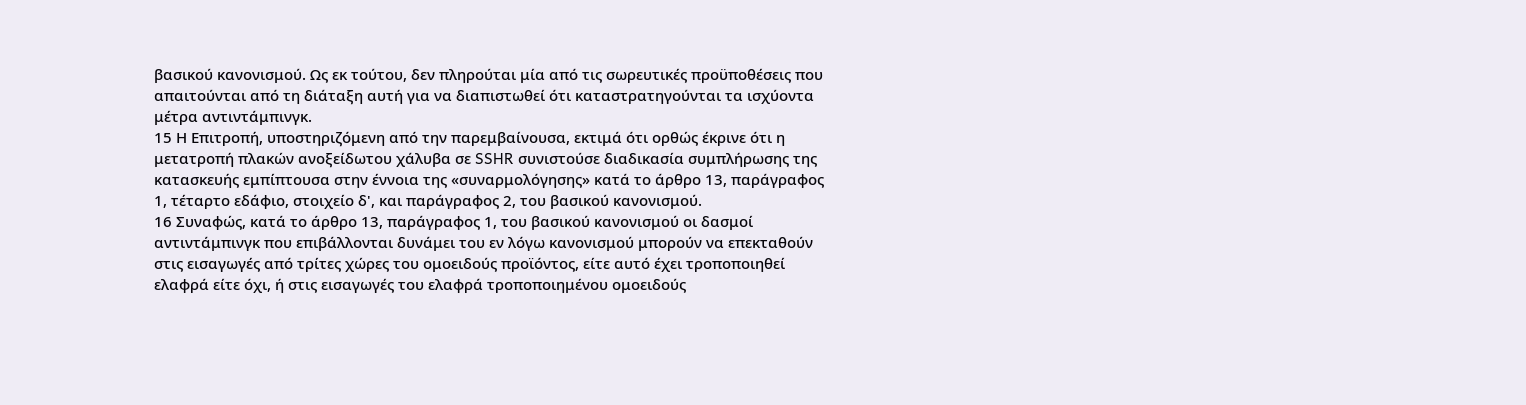βασικού κανονισμού. Ως εκ τούτου, δεν πληρούται μία από τις σωρευτικές προϋποθέσεις που απαιτούνται από τη διάταξη αυτή για να διαπιστωθεί ότι καταστρατηγούνται τα ισχύοντα μέτρα αντιντάμπινγκ.
15 Η Επιτροπή, υποστηριζόμενη από την παρεμβαίνουσα, εκτιμά ότι ορθώς έκρινε ότι η μετατροπή πλακών ανοξείδωτου χάλυβα σε SSHR συνιστούσε διαδικασία συμπλήρωσης της κατασκευής εμπίπτουσα στην έννοια της «συναρμολόγησης» κατά το άρθρο 13, παράγραφος 1, τέταρτο εδάφιο, στοιχείο δ', και παράγραφος 2, του βασικού κανονισμού.
16 Συναφώς, κατά το άρθρο 13, παράγραφος 1, του βασικού κανονισμού οι δασμοί αντιντάμπινγκ που επιβάλλονται δυνάμει του εν λόγω κανονισμού μπορούν να επεκταθούν στις εισαγωγές από τρίτες χώρες του ομοειδούς προϊόντος, είτε αυτό έχει τροποποιηθεί ελαφρά είτε όχι, ή στις εισαγωγές του ελαφρά τροποποιημένου ομοειδούς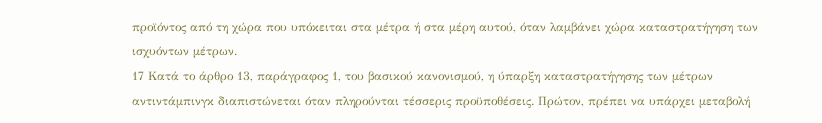προϊόντος από τη χώρα που υπόκειται στα μέτρα ή στα μέρη αυτού, όταν λαμβάνει χώρα καταστρατήγηση των ισχυόντων μέτρων.
17 Κατά το άρθρο 13, παράγραφος 1, του βασικού κανονισμού, η ύπαρξη καταστρατήγησης των μέτρων αντιντάμπινγκ διαπιστώνεται όταν πληρούνται τέσσερις προϋποθέσεις. Πρώτον, πρέπει να υπάρχει μεταβολή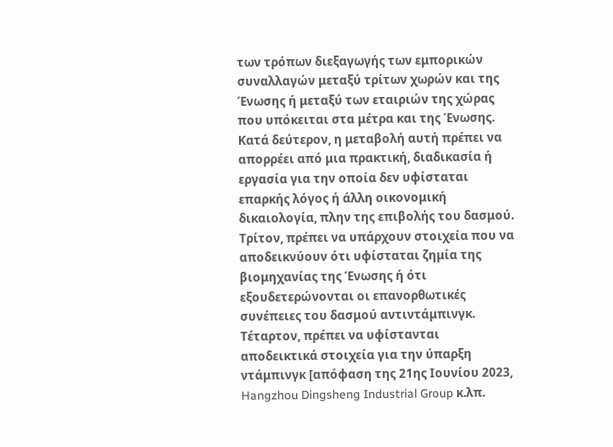των τρόπων διεξαγωγής των εμπορικών συναλλαγών μεταξύ τρίτων χωρών και της Ένωσης ή μεταξύ των εταιριών της χώρας που υπόκειται στα μέτρα και της Ένωσης. Κατά δεύτερον, η μεταβολή αυτή πρέπει να απορρέει από μια πρακτική, διαδικασία ή εργασία για την οποία δεν υφίσταται επαρκής λόγος ή άλλη οικονομική δικαιολογία, πλην της επιβολής του δασμού. Τρίτον, πρέπει να υπάρχουν στοιχεία που να αποδεικνύουν ότι υφίσταται ζημία της βιομηχανίας της Ένωσης ή ότι εξουδετερώνονται οι επανορθωτικές συνέπειες του δασμού αντιντάμπινγκ. Τέταρτον, πρέπει να υφίστανται αποδεικτικά στοιχεία για την ύπαρξη ντάμπινγκ [απόφαση της 21ης Ιουνίου 2023, Hangzhou Dingsheng Industrial Group κ.λπ.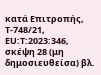κατά Επιτροπής, T-748/21, EU:T:2023:346, σκέψη 28 (μη δημοσιευθείσα) βλ.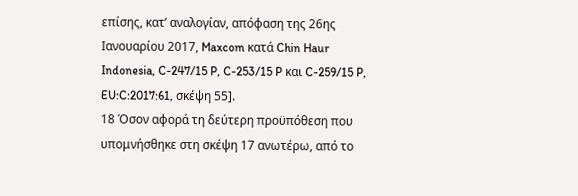επίσης, κατ’ αναλογίαν, απόφαση της 26ης Ιανουαρίου 2017, Maxcom κατά Chin Haur Indonesia, C-247/15 P, C-253/15 P και C-259/15 P, EU:C:2017:61, σκέψη 55].
18 Όσον αφορά τη δεύτερη προϋπόθεση που υπομνήσθηκε στη σκέψη 17 ανωτέρω, από το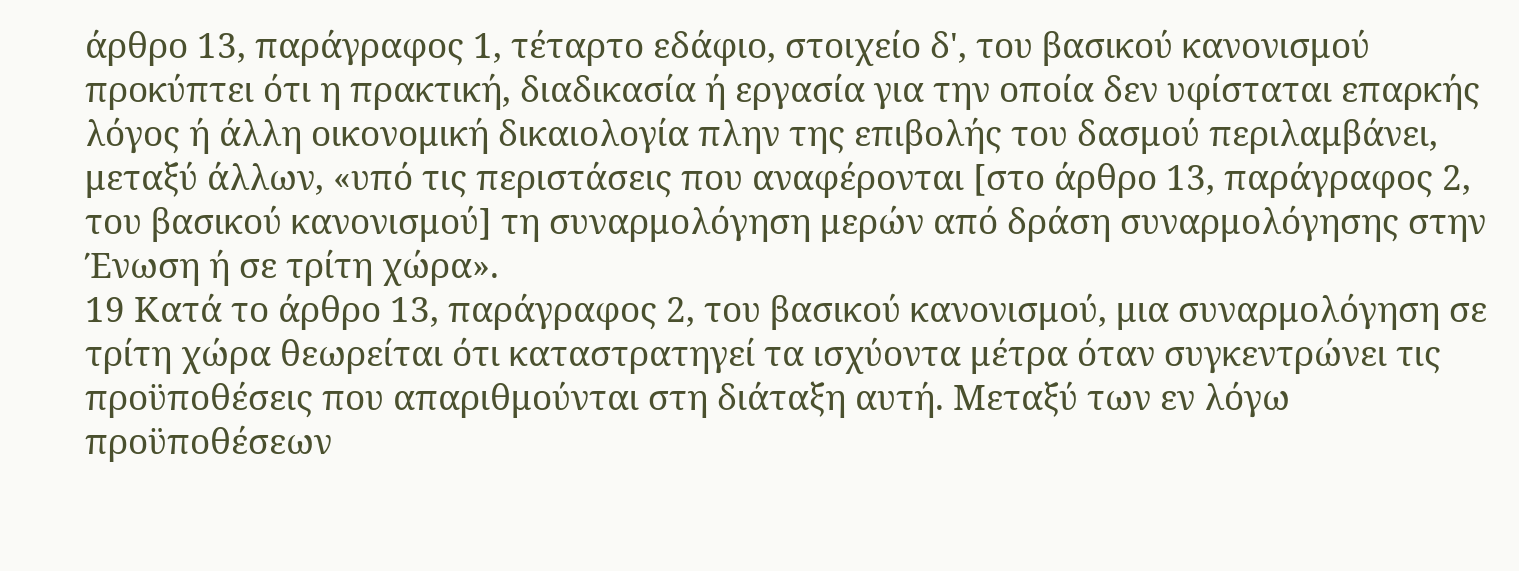άρθρο 13, παράγραφος 1, τέταρτο εδάφιο, στοιχείο δ', του βασικού κανονισμού προκύπτει ότι η πρακτική, διαδικασία ή εργασία για την οποία δεν υφίσταται επαρκής λόγος ή άλλη οικονομική δικαιολογία πλην της επιβολής του δασμού περιλαμβάνει, μεταξύ άλλων, «υπό τις περιστάσεις που αναφέρονται [στο άρθρο 13, παράγραφος 2, του βασικού κανονισμού] τη συναρμολόγηση μερών από δράση συναρμολόγησης στην Ένωση ή σε τρίτη χώρα».
19 Κατά το άρθρο 13, παράγραφος 2, του βασικού κανονισμού, μια συναρμολόγηση σε τρίτη χώρα θεωρείται ότι καταστρατηγεί τα ισχύοντα μέτρα όταν συγκεντρώνει τις προϋποθέσεις που απαριθμούνται στη διάταξη αυτή. Μεταξύ των εν λόγω προϋποθέσεων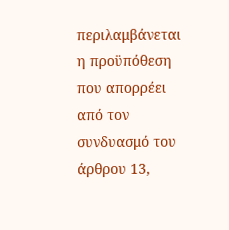περιλαμβάνεται η προϋπόθεση που απορρέει από τον συνδυασμό του άρθρου 13,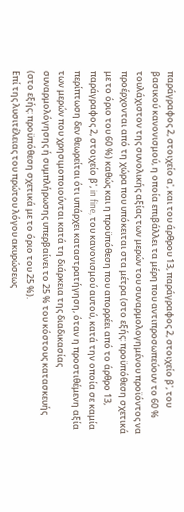παράγραφος 2, στοιχείο α', και του άρθρου 13, παράγραφος 2, στοιχείο β', του βασικού κανονισμού, η οποία επιβάλλει τα μέρη που αντιπροσωπεύουν το 60 % τουλάχιστον της συνολικής αξίας των μερών του συναρμολογημένου προϊόντος να προέρχονται από τη χώρα που υπόκειται στα μέτρα (στο εξής: προϋπόθεση σχετικά με το όριο του 60 %) καθώς και η προϋπόθεση που απορρέει από το άρθρο 13, παράγραφος 2, στοιχείο β', in fine, του κανονισμού αυτού, κατά την οποία σε καμία περίπτωση δεν θεωρείται ότι υπάρχει καταστρατήγηση, όταν η προστιθέμενη αξία των μερών που χρησιμοποιούνται κατά τη διάρκεια της διαδικασίας συναρμολόγησης ή συμπλήρωσης υπερβαίνει το 25 % του κόστους κατασκευής (στο εξής: προϋπόθεση σχετικά με το όριο του 25 %).
Επί της λυσιτέλειας του πρώτου λόγου ακυρώσεως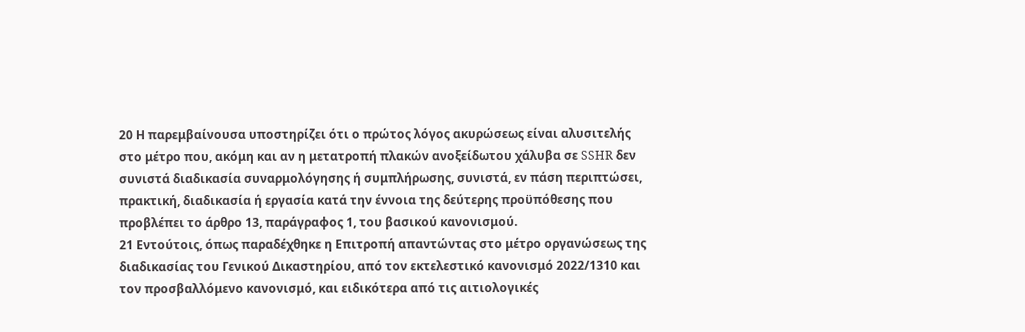20 Η παρεμβαίνουσα υποστηρίζει ότι ο πρώτος λόγος ακυρώσεως είναι αλυσιτελής στο μέτρο που, ακόμη και αν η μετατροπή πλακών ανοξείδωτου χάλυβα σε SSHR δεν συνιστά διαδικασία συναρμολόγησης ή συμπλήρωσης, συνιστά, εν πάση περιπτώσει, πρακτική, διαδικασία ή εργασία κατά την έννοια της δεύτερης προϋπόθεσης που προβλέπει το άρθρο 13, παράγραφος 1, του βασικού κανονισμού.
21 Εντούτοις, όπως παραδέχθηκε η Επιτροπή απαντώντας στο μέτρο οργανώσεως της διαδικασίας του Γενικού Δικαστηρίου, από τον εκτελεστικό κανονισμό 2022/1310 και τον προσβαλλόμενο κανονισμό, και ειδικότερα από τις αιτιολογικές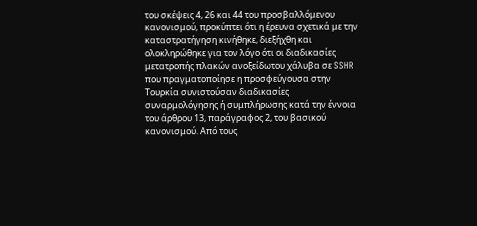του σκέψεις 4, 26 και 44 του προσβαλλόμενου κανονισμού, προκύπτει ότι η έρευνα σχετικά με την καταστρατήγηση κινήθηκε, διεξήχθη και ολοκληρώθηκε για τον λόγο ότι οι διαδικασίες μετατροπής πλακών ανοξείδωτου χάλυβα σε SSHR που πραγματοποίησε η προσφεύγουσα στην Τουρκία συνιστούσαν διαδικασίες συναρμολόγησης ή συμπλήρωσης κατά την έννοια του άρθρου 13, παράγραφος 2, του βασικού κανονισμού. Από τους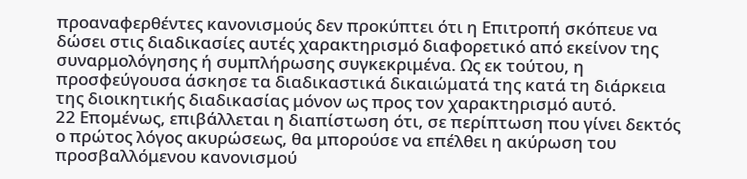προαναφερθέντες κανονισμούς δεν προκύπτει ότι η Επιτροπή σκόπευε να δώσει στις διαδικασίες αυτές χαρακτηρισμό διαφορετικό από εκείνον της συναρμολόγησης ή συμπλήρωσης συγκεκριμένα. Ως εκ τούτου, η προσφεύγουσα άσκησε τα διαδικαστικά δικαιώματά της κατά τη διάρκεια της διοικητικής διαδικασίας μόνον ως προς τον χαρακτηρισμό αυτό.
22 Επομένως, επιβάλλεται η διαπίστωση ότι, σε περίπτωση που γίνει δεκτός ο πρώτος λόγος ακυρώσεως, θα μπορούσε να επέλθει η ακύρωση του προσβαλλόμενου κανονισμού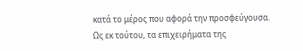κατά το μέρος που αφορά την προσφεύγουσα. Ως εκ τούτου, τα επιχειρήματα της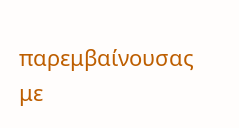παρεμβαίνουσας με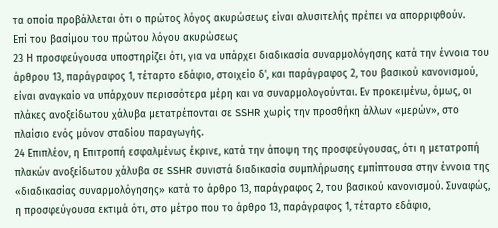τα οποία προβάλλεται ότι ο πρώτος λόγος ακυρώσεως είναι αλυσιτελής πρέπει να απορριφθούν.
Επί του βασίμου του πρώτου λόγου ακυρώσεως
23 Η προσφεύγουσα υποστηρίζει ότι, για να υπάρχει διαδικασία συναρμολόγησης κατά την έννοια του άρθρου 13, παράγραφος 1, τέταρτο εδάφιο, στοιχείο δ', και παράγραφος 2, του βασικού κανονισμού, είναι αναγκαίο να υπάρχουν περισσότερα μέρη και να συναρμολογούνται. Εν προκειμένω, όμως, οι πλάκες ανοξείδωτου χάλυβα μετατρέπονται σε SSHR χωρίς την προσθήκη άλλων «μερών», στο πλαίσιο ενός μόνον σταδίου παραγωγής.
24 Επιπλέον, η Επιτροπή εσφαλμένως έκρινε, κατά την άποψη της προσφεύγουσας, ότι η μετατροπή πλακών ανοξείδωτου χάλυβα σε SSHR συνιστά διαδικασία συμπλήρωσης εμπίπτουσα στην έννοια της «διαδικασίας συναρμολόγησης» κατά το άρθρο 13, παράγραφος 2, του βασικού κανονισμού. Συναφώς, η προσφεύγουσα εκτιμά ότι, στο μέτρο που το άρθρο 13, παράγραφος 1, τέταρτο εδάφιο,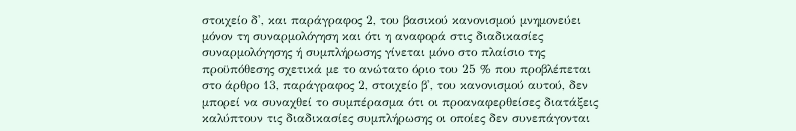στοιχείο δ', και παράγραφος 2, του βασικού κανονισμού μνημονεύει μόνον τη συναρμολόγηση και ότι η αναφορά στις διαδικασίες συναρμολόγησης ή συμπλήρωσης γίνεται μόνο στο πλαίσιο της προϋπόθεσης σχετικά με το ανώτατο όριο του 25 % που προβλέπεται στο άρθρο 13, παράγραφος 2, στοιχείο β', του κανονισμού αυτού, δεν μπορεί να συναχθεί το συμπέρασμα ότι οι προαναφερθείσες διατάξεις καλύπτουν τις διαδικασίες συμπλήρωσης οι οποίες δεν συνεπάγονται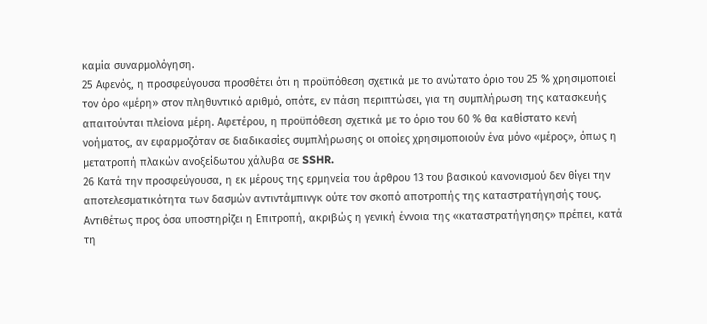καμία συναρμολόγηση.
25 Αφενός, η προσφεύγουσα προσθέτει ότι η προϋπόθεση σχετικά με το ανώτατο όριο του 25 % χρησιμοποιεί τον όρο «μέρη» στον πληθυντικό αριθμό, οπότε, εν πάση περιπτώσει, για τη συμπλήρωση της κατασκευής απαιτούνται πλείονα μέρη. Αφετέρου, η προϋπόθεση σχετικά με το όριο του 60 % θα καθίστατο κενή νοήματος, αν εφαρμοζόταν σε διαδικασίες συμπλήρωσης οι οποίες χρησιμοποιούν ένα μόνο «μέρος», όπως η μετατροπή πλακών ανοξείδωτου χάλυβα σε SSHR.
26 Κατά την προσφεύγουσα, η εκ μέρους της ερμηνεία του άρθρου 13 του βασικού κανονισμού δεν θίγει την αποτελεσματικότητα των δασμών αντιντάμπινγκ ούτε τον σκοπό αποτροπής της καταστρατήγησής τους. Αντιθέτως προς όσα υποστηρίζει η Επιτροπή, ακριβώς η γενική έννοια της «καταστρατήγησης» πρέπει, κατά τη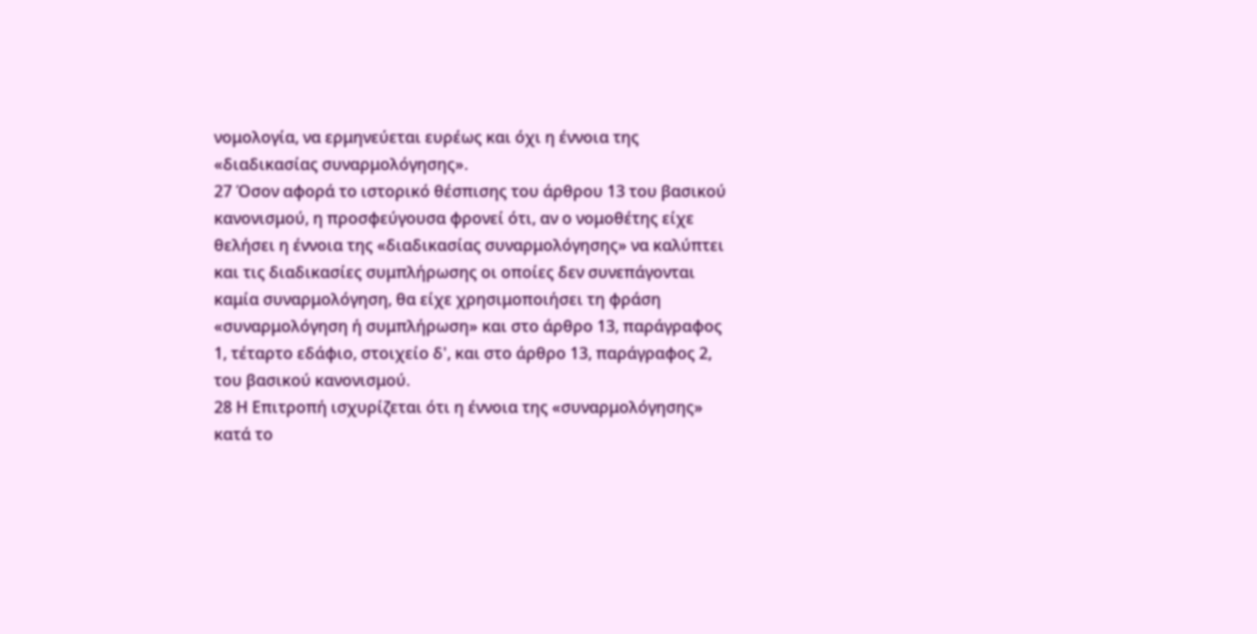νομολογία, να ερμηνεύεται ευρέως και όχι η έννοια της «διαδικασίας συναρμολόγησης».
27 Όσον αφορά το ιστορικό θέσπισης του άρθρου 13 του βασικού κανονισμού, η προσφεύγουσα φρονεί ότι, αν ο νομοθέτης είχε θελήσει η έννοια της «διαδικασίας συναρμολόγησης» να καλύπτει και τις διαδικασίες συμπλήρωσης οι οποίες δεν συνεπάγονται καμία συναρμολόγηση, θα είχε χρησιμοποιήσει τη φράση «συναρμολόγηση ή συμπλήρωση» και στο άρθρο 13, παράγραφος 1, τέταρτο εδάφιο, στοιχείο δ', και στο άρθρο 13, παράγραφος 2, του βασικού κανονισμού.
28 Η Επιτροπή ισχυρίζεται ότι η έννοια της «συναρμολόγησης» κατά το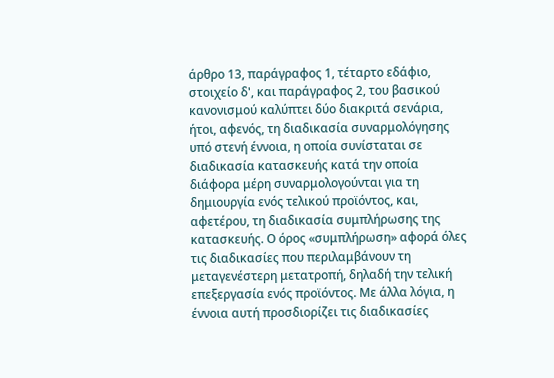άρθρο 13, παράγραφος 1, τέταρτο εδάφιο, στοιχείο δ', και παράγραφος 2, του βασικού κανονισμού καλύπτει δύο διακριτά σενάρια, ήτοι, αφενός, τη διαδικασία συναρμολόγησης υπό στενή έννοια, η οποία συνίσταται σε διαδικασία κατασκευής κατά την οποία διάφορα μέρη συναρμολογούνται για τη δημιουργία ενός τελικού προϊόντος, και, αφετέρου, τη διαδικασία συμπλήρωσης της κατασκευής. Ο όρος «συμπλήρωση» αφορά όλες τις διαδικασίες που περιλαμβάνουν τη μεταγενέστερη μετατροπή, δηλαδή την τελική επεξεργασία ενός προϊόντος. Με άλλα λόγια, η έννοια αυτή προσδιορίζει τις διαδικασίες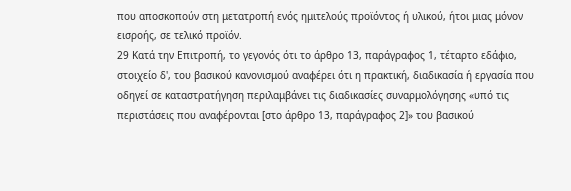που αποσκοπούν στη μετατροπή ενός ημιτελούς προϊόντος ή υλικού, ήτοι μιας μόνον εισροής, σε τελικό προϊόν.
29 Κατά την Επιτροπή, το γεγονός ότι το άρθρο 13, παράγραφος 1, τέταρτο εδάφιο, στοιχείο δ', του βασικού κανονισμού αναφέρει ότι η πρακτική, διαδικασία ή εργασία που οδηγεί σε καταστρατήγηση περιλαμβάνει τις διαδικασίες συναρμολόγησης «υπό τις περιστάσεις που αναφέρονται [στο άρθρο 13, παράγραφος 2]» του βασικού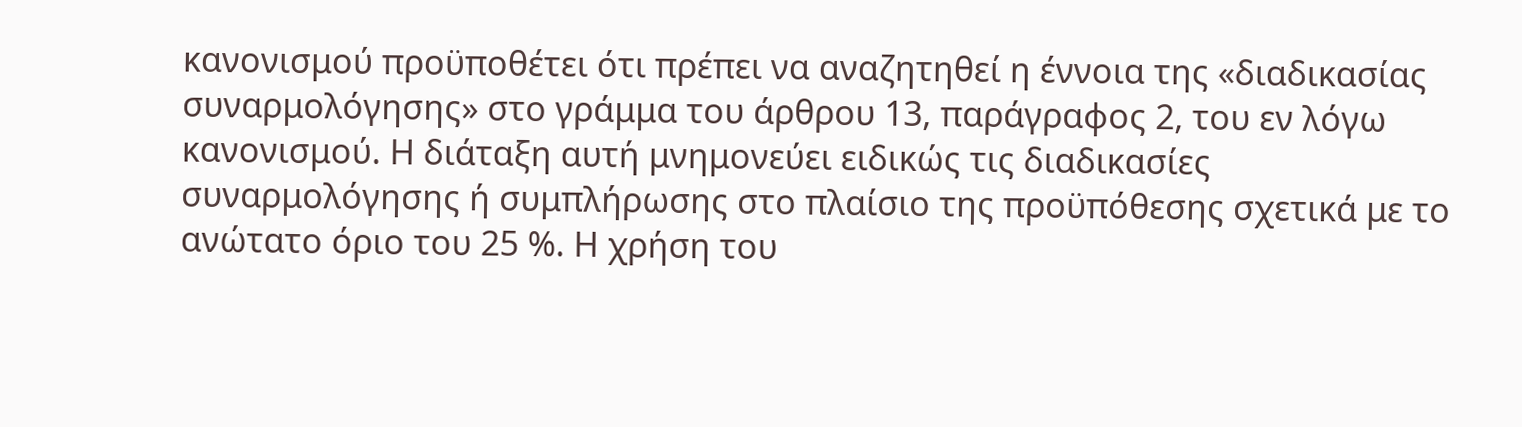κανονισμού προϋποθέτει ότι πρέπει να αναζητηθεί η έννοια της «διαδικασίας συναρμολόγησης» στο γράμμα του άρθρου 13, παράγραφος 2, του εν λόγω κανονισμού. Η διάταξη αυτή μνημονεύει ειδικώς τις διαδικασίες συναρμολόγησης ή συμπλήρωσης στο πλαίσιο της προϋπόθεσης σχετικά με το ανώτατο όριο του 25 %. Η χρήση του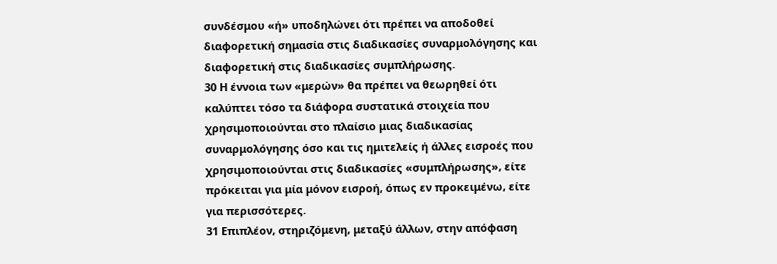συνδέσμου «ή» υποδηλώνει ότι πρέπει να αποδοθεί διαφορετική σημασία στις διαδικασίες συναρμολόγησης και διαφορετική στις διαδικασίες συμπλήρωσης.
30 Η έννοια των «μερών» θα πρέπει να θεωρηθεί ότι καλύπτει τόσο τα διάφορα συστατικά στοιχεία που χρησιμοποιούνται στο πλαίσιο μιας διαδικασίας συναρμολόγησης όσο και τις ημιτελείς ή άλλες εισροές που χρησιμοποιούνται στις διαδικασίες «συμπλήρωσης», είτε πρόκειται για μία μόνον εισροή, όπως εν προκειμένω, είτε για περισσότερες.
31 Επιπλέον, στηριζόμενη, μεταξύ άλλων, στην απόφαση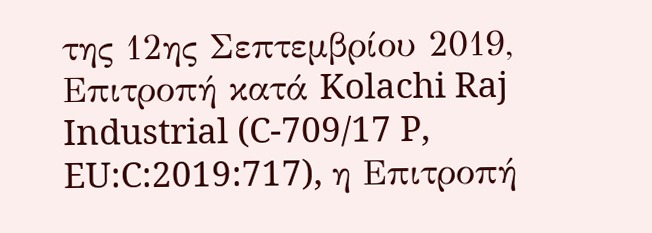της 12ης Σεπτεμβρίου 2019, Επιτροπή κατά Kolachi Raj Industrial (C-709/17 P, EU:C:2019:717), η Επιτροπή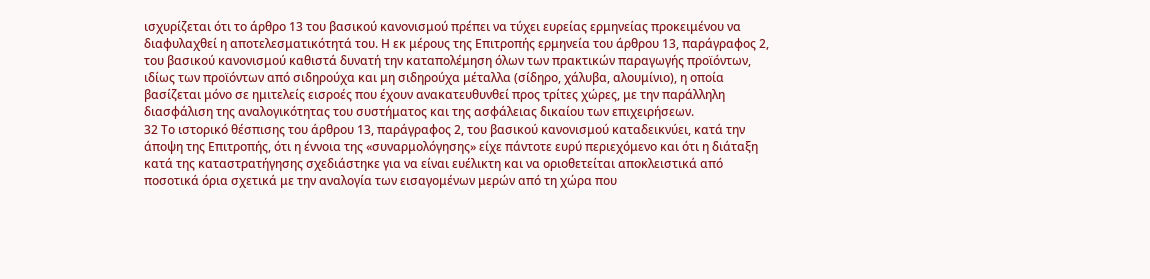ισχυρίζεται ότι το άρθρο 13 του βασικού κανονισμού πρέπει να τύχει ευρείας ερμηνείας προκειμένου να διαφυλαχθεί η αποτελεσματικότητά του. Η εκ μέρους της Επιτροπής ερμηνεία του άρθρου 13, παράγραφος 2, του βασικού κανονισμού καθιστά δυνατή την καταπολέμηση όλων των πρακτικών παραγωγής προϊόντων, ιδίως των προϊόντων από σιδηρούχα και μη σιδηρούχα μέταλλα (σίδηρο, χάλυβα, αλουμίνιο), η οποία βασίζεται μόνο σε ημιτελείς εισροές που έχουν ανακατευθυνθεί προς τρίτες χώρες, με την παράλληλη διασφάλιση της αναλογικότητας του συστήματος και της ασφάλειας δικαίου των επιχειρήσεων.
32 Το ιστορικό θέσπισης του άρθρου 13, παράγραφος 2, του βασικού κανονισμού καταδεικνύει, κατά την άποψη της Επιτροπής, ότι η έννοια της «συναρμολόγησης» είχε πάντοτε ευρύ περιεχόμενο και ότι η διάταξη κατά της καταστρατήγησης σχεδιάστηκε για να είναι ευέλικτη και να οριοθετείται αποκλειστικά από ποσοτικά όρια σχετικά με την αναλογία των εισαγομένων μερών από τη χώρα που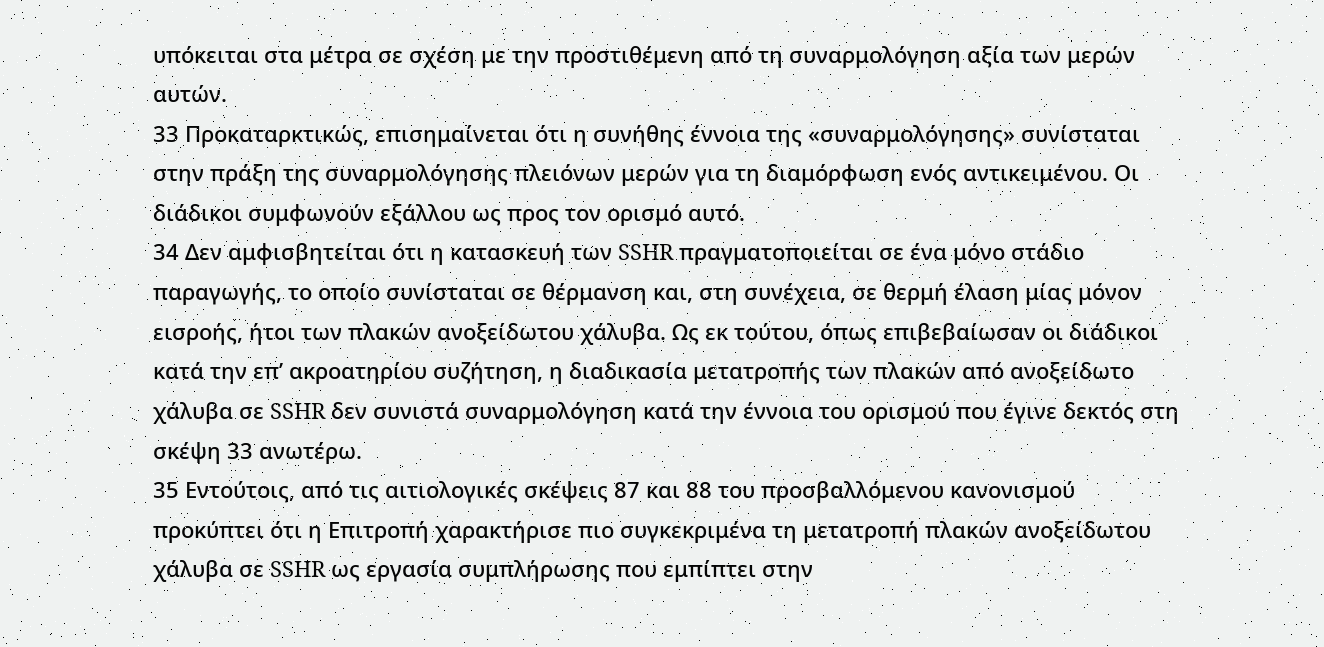υπόκειται στα μέτρα σε σχέση με την προστιθέμενη από τη συναρμολόγηση αξία των μερών αυτών.
33 Προκαταρκτικώς, επισημαίνεται ότι η συνήθης έννοια της «συναρμολόγησης» συνίσταται στην πράξη της συναρμολόγησης πλειόνων μερών για τη διαμόρφωση ενός αντικειμένου. Οι διάδικοι συμφωνούν εξάλλου ως προς τον ορισμό αυτό.
34 Δεν αμφισβητείται ότι η κατασκευή των SSHR πραγματοποιείται σε ένα μόνο στάδιο παραγωγής, το οποίο συνίσταται σε θέρμανση και, στη συνέχεια, σε θερμή έλαση μίας μόνον εισροής, ήτοι των πλακών ανοξείδωτου χάλυβα. Ως εκ τούτου, όπως επιβεβαίωσαν οι διάδικοι κατά την επ’ ακροατηρίου συζήτηση, η διαδικασία μετατροπής των πλακών από ανοξείδωτο χάλυβα σε SSHR δεν συνιστά συναρμολόγηση κατά την έννοια του ορισμού που έγινε δεκτός στη σκέψη 33 ανωτέρω.
35 Εντούτοις, από τις αιτιολογικές σκέψεις 87 και 88 του προσβαλλόμενου κανονισμού προκύπτει ότι η Επιτροπή χαρακτήρισε πιο συγκεκριμένα τη μετατροπή πλακών ανοξείδωτου χάλυβα σε SSHR ως εργασία συμπλήρωσης που εμπίπτει στην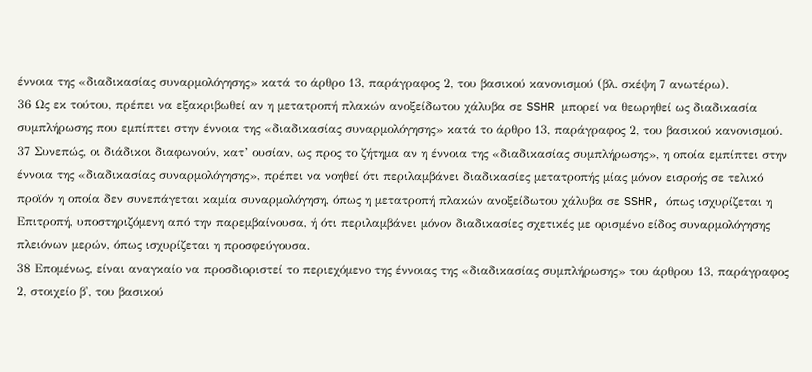έννοια της «διαδικασίας συναρμολόγησης» κατά το άρθρο 13, παράγραφος 2, του βασικού κανονισμού (βλ. σκέψη 7 ανωτέρω).
36 Ως εκ τούτου, πρέπει να εξακριβωθεί αν η μετατροπή πλακών ανοξείδωτου χάλυβα σε SSHR μπορεί να θεωρηθεί ως διαδικασία συμπλήρωσης που εμπίπτει στην έννοια της «διαδικασίας συναρμολόγησης» κατά το άρθρο 13, παράγραφος 2, του βασικού κανονισμού.
37 Συνεπώς, οι διάδικοι διαφωνούν, κατ’ ουσίαν, ως προς το ζήτημα αν η έννοια της «διαδικασίας συμπλήρωσης», η οποία εμπίπτει στην έννοια της «διαδικασίας συναρμολόγησης», πρέπει να νοηθεί ότι περιλαμβάνει διαδικασίες μετατροπής μίας μόνον εισροής σε τελικό προϊόν η οποία δεν συνεπάγεται καμία συναρμολόγηση, όπως η μετατροπή πλακών ανοξείδωτου χάλυβα σε SSHR, όπως ισχυρίζεται η Επιτροπή, υποστηριζόμενη από την παρεμβαίνουσα, ή ότι περιλαμβάνει μόνον διαδικασίες σχετικές με ορισμένο είδος συναρμολόγησης πλειόνων μερών, όπως ισχυρίζεται η προσφεύγουσα.
38 Επομένως, είναι αναγκαίο να προσδιοριστεί το περιεχόμενο της έννοιας της «διαδικασίας συμπλήρωσης» του άρθρου 13, παράγραφος 2, στοιχείο β', του βασικού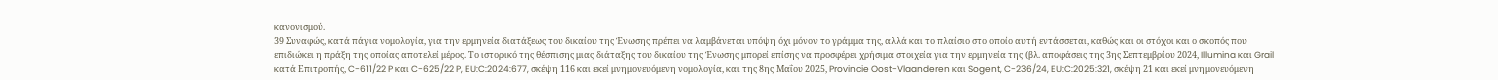κανονισμού.
39 Συναφώς, κατά πάγια νομολογία, για την ερμηνεία διατάξεως του δικαίου της Ένωσης πρέπει να λαμβάνεται υπόψη όχι μόνον το γράμμα της, αλλά και το πλαίσιο στο οποίο αυτή εντάσσεται, καθώς και οι στόχοι και ο σκοπός που επιδιώκει η πράξη της οποίας αποτελεί μέρος. Το ιστορικό της θέσπισης μιας διάταξης του δικαίου της Ένωσης μπορεί επίσης να προσφέρει χρήσιμα στοιχεία για την ερμηνεία της (βλ. αποφάσεις της 3ης Σεπτεμβρίου 2024, Illumina και Grail κατά Επιτροπής, C-611/22 P και C-625/22 P, EU:C:2024:677, σκέψη 116 και εκεί μνημονευόμενη νομολογία, και της 8ης Μαΐου 2025, Provincie Oost-Vlaanderen και Sogent, C-236/24, EU:C:2025:321, σκέψη 21 και εκεί μνημονευόμενη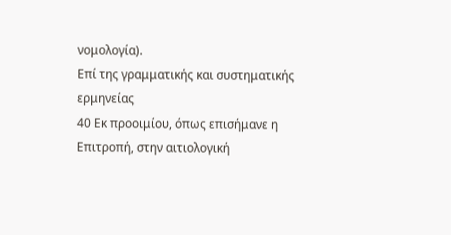νομολογία).
Επί της γραμματικής και συστηματικής ερμηνείας
40 Εκ προοιμίου, όπως επισήμανε η Επιτροπή, στην αιτιολογική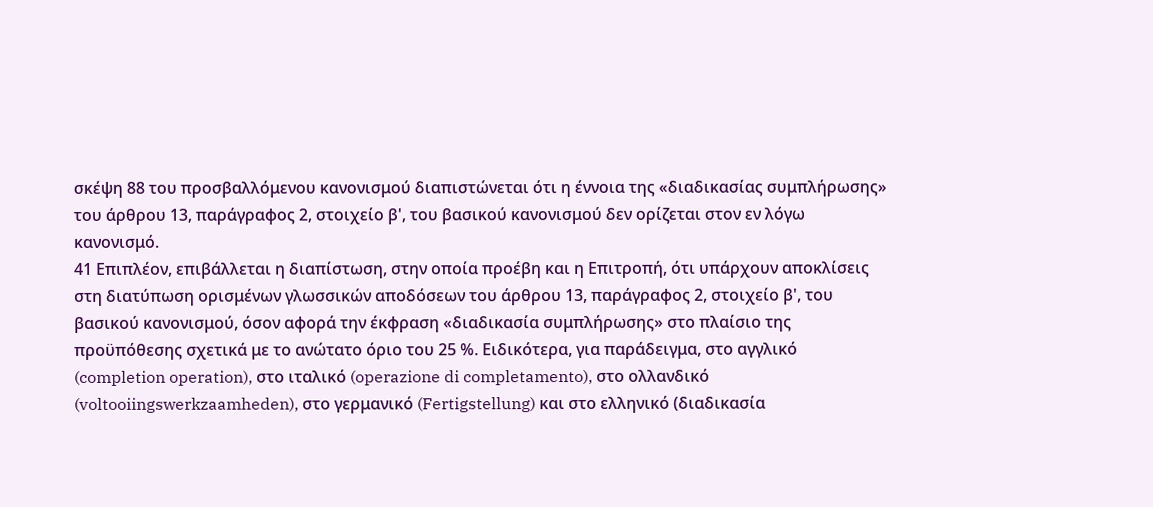σκέψη 88 του προσβαλλόμενου κανονισμού διαπιστώνεται ότι η έννοια της «διαδικασίας συμπλήρωσης» του άρθρου 13, παράγραφος 2, στοιχείο β', του βασικού κανονισμού δεν ορίζεται στον εν λόγω κανονισμό.
41 Επιπλέον, επιβάλλεται η διαπίστωση, στην οποία προέβη και η Επιτροπή, ότι υπάρχουν αποκλίσεις στη διατύπωση ορισμένων γλωσσικών αποδόσεων του άρθρου 13, παράγραφος 2, στοιχείο β', του βασικού κανονισμού, όσον αφορά την έκφραση «διαδικασία συμπλήρωσης» στο πλαίσιο της προϋπόθεσης σχετικά με το ανώτατο όριο του 25 %. Ειδικότερα, για παράδειγμα, στο αγγλικό (completion operation), στο ιταλικό (operazione di completamento), στο ολλανδικό (voltooiingswerkzaamheden), στο γερμανικό (Fertigstellung) και στο ελληνικό (διαδικασία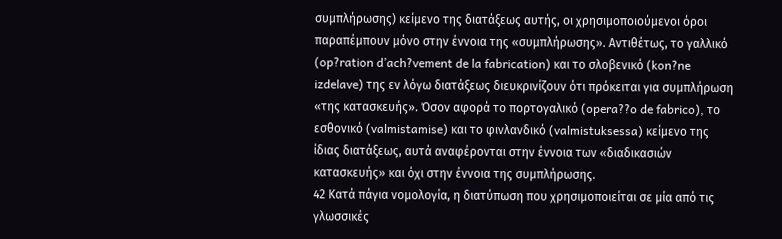συμπλήρωσης) κείμενο της διατάξεως αυτής, οι χρησιμοποιούμενοι όροι παραπέμπουν μόνο στην έννοια της «συμπλήρωσης». Αντιθέτως, το γαλλικό (op?ration d’ach?vement de la fabrication) και το σλοβενικό (kon?ne izdelave) της εν λόγω διατάξεως διευκρινίζουν ότι πρόκειται για συμπλήρωση «της κατασκευής». Όσον αφορά το πορτογαλικό (opera??o de fabrico), το εσθονικό (valmistamise) και το φινλανδικό (valmistuksessa) κείμενο της ίδιας διατάξεως, αυτά αναφέρονται στην έννοια των «διαδικασιών κατασκευής» και όχι στην έννοια της συμπλήρωσης.
42 Κατά πάγια νομολογία, η διατύπωση που χρησιμοποιείται σε μία από τις γλωσσικές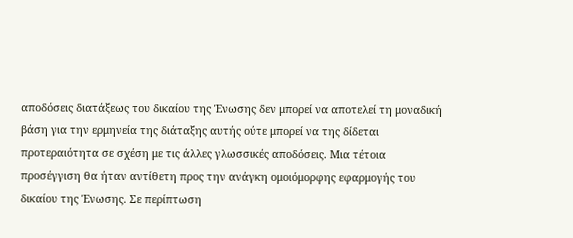αποδόσεις διατάξεως του δικαίου της Ένωσης δεν μπορεί να αποτελεί τη μοναδική βάση για την ερμηνεία της διάταξης αυτής ούτε μπορεί να της δίδεται προτεραιότητα σε σχέση με τις άλλες γλωσσικές αποδόσεις. Μια τέτοια προσέγγιση θα ήταν αντίθετη προς την ανάγκη ομοιόμορφης εφαρμογής του δικαίου της Ένωσης. Σε περίπτωση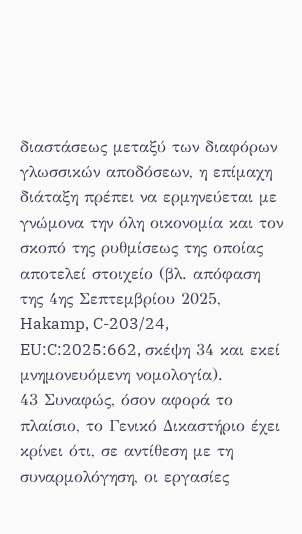διαστάσεως μεταξύ των διαφόρων γλωσσικών αποδόσεων, η επίμαχη διάταξη πρέπει να ερμηνεύεται με γνώμονα την όλη οικονομία και τον σκοπό της ρυθμίσεως της οποίας αποτελεί στοιχείο (βλ. απόφαση της 4ης Σεπτεμβρίου 2025, Hakamp, C-203/24, EU:C:2025:662, σκέψη 34 και εκεί μνημονευόμενη νομολογία).
43 Συναφώς, όσον αφορά το πλαίσιο, το Γενικό Δικαστήριο έχει κρίνει ότι, σε αντίθεση με τη συναρμολόγηση, οι εργασίες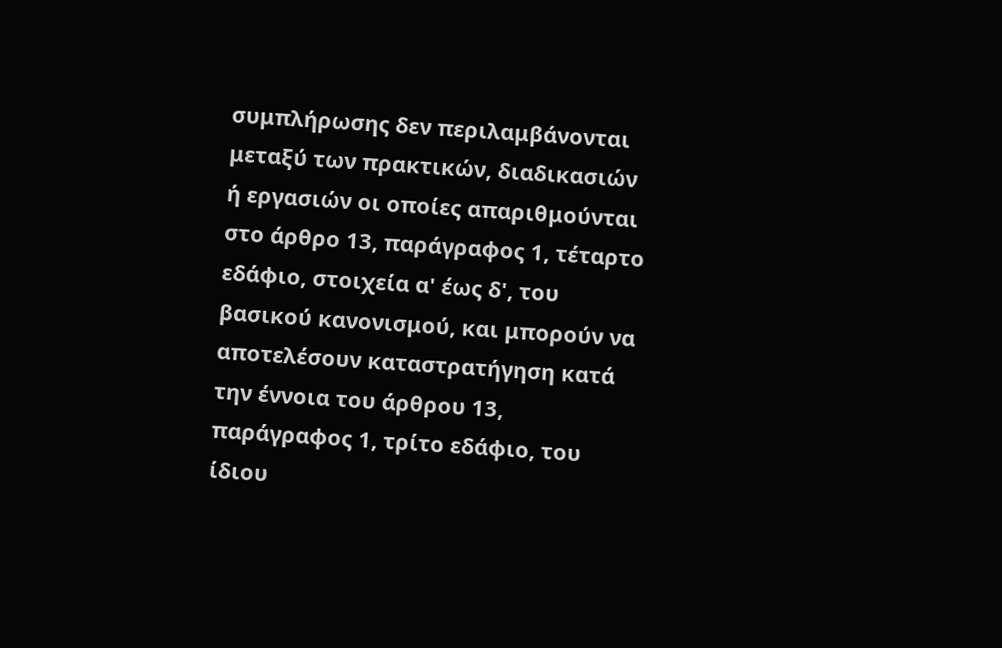συμπλήρωσης δεν περιλαμβάνονται μεταξύ των πρακτικών, διαδικασιών ή εργασιών οι οποίες απαριθμούνται στο άρθρο 13, παράγραφος 1, τέταρτο εδάφιο, στοιχεία α' έως δ', του βασικού κανονισμού, και μπορούν να αποτελέσουν καταστρατήγηση κατά την έννοια του άρθρου 13, παράγραφος 1, τρίτο εδάφιο, του ίδιου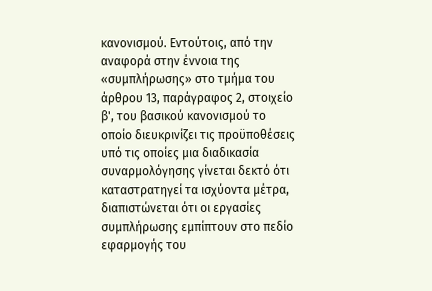κανονισμού. Εντούτοις, από την αναφορά στην έννοια της «συμπλήρωσης» στο τμήμα του άρθρου 13, παράγραφος 2, στοιχείο β', του βασικού κανονισμού το οποίο διευκρινίζει τις προϋποθέσεις υπό τις οποίες μια διαδικασία συναρμολόγησης γίνεται δεκτό ότι καταστρατηγεί τα ισχύοντα μέτρα, διαπιστώνεται ότι οι εργασίες συμπλήρωσης εμπίπτουν στο πεδίο εφαρμογής του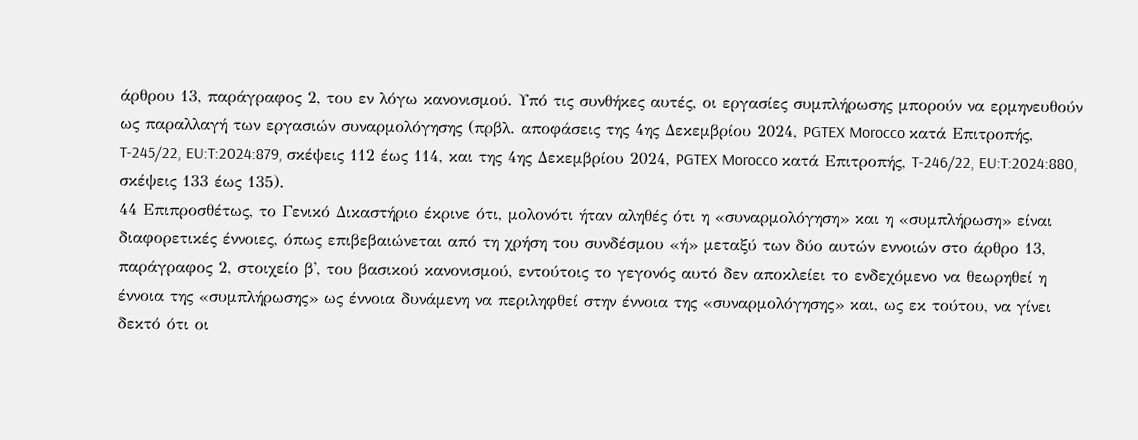άρθρου 13, παράγραφος 2, του εν λόγω κανονισμού. Υπό τις συνθήκες αυτές, οι εργασίες συμπλήρωσης μπορούν να ερμηνευθούν ως παραλλαγή των εργασιών συναρμολόγησης (πρβλ. αποφάσεις της 4ης Δεκεμβρίου 2024, PGTEX Morocco κατά Επιτροπής, T-245/22, EU:T:2024:879, σκέψεις 112 έως 114, και της 4ης Δεκεμβρίου 2024, PGTEX Morocco κατά Επιτροπής, T-246/22, EU:T:2024:880, σκέψεις 133 έως 135).
44 Επιπροσθέτως, το Γενικό Δικαστήριο έκρινε ότι, μολονότι ήταν αληθές ότι η «συναρμολόγηση» και η «συμπλήρωση» είναι διαφορετικές έννοιες, όπως επιβεβαιώνεται από τη χρήση του συνδέσμου «ή» μεταξύ των δύο αυτών εννοιών στο άρθρο 13, παράγραφος 2, στοιχείο β', του βασικού κανονισμού, εντούτοις το γεγονός αυτό δεν αποκλείει το ενδεχόμενο να θεωρηθεί η έννοια της «συμπλήρωσης» ως έννοια δυνάμενη να περιληφθεί στην έννοια της «συναρμολόγησης» και, ως εκ τούτου, να γίνει δεκτό ότι οι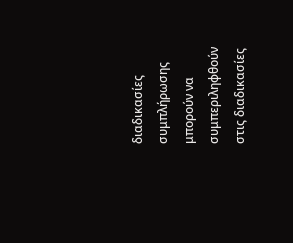διαδικασίες συμπλήρωσης μπορούν να συμπεριληφθούν στις διαδικασίες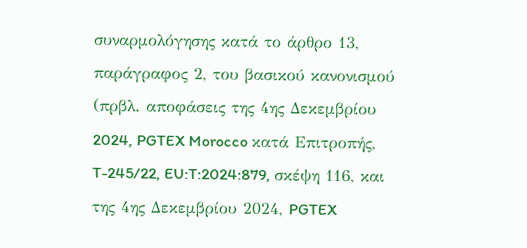συναρμολόγησης κατά το άρθρο 13, παράγραφος 2, του βασικού κανονισμού (πρβλ. αποφάσεις της 4ης Δεκεμβρίου 2024, PGTEX Morocco κατά Επιτροπής, T-245/22, EU:T:2024:879, σκέψη 116, και της 4ης Δεκεμβρίου 2024, PGTEX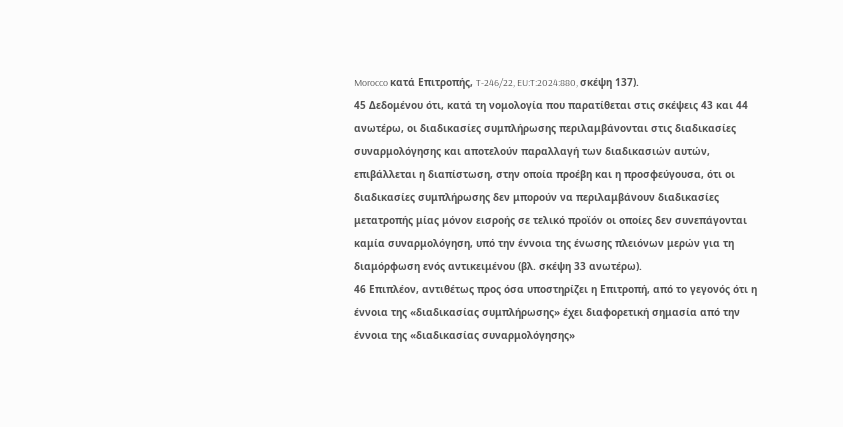Morocco κατά Επιτροπής, T-246/22, EU:T:2024:880, σκέψη 137).
45 Δεδομένου ότι, κατά τη νομολογία που παρατίθεται στις σκέψεις 43 και 44 ανωτέρω, οι διαδικασίες συμπλήρωσης περιλαμβάνονται στις διαδικασίες συναρμολόγησης και αποτελούν παραλλαγή των διαδικασιών αυτών, επιβάλλεται η διαπίστωση, στην οποία προέβη και η προσφεύγουσα, ότι οι διαδικασίες συμπλήρωσης δεν μπορούν να περιλαμβάνουν διαδικασίες μετατροπής μίας μόνον εισροής σε τελικό προϊόν οι οποίες δεν συνεπάγονται καμία συναρμολόγηση, υπό την έννοια της ένωσης πλειόνων μερών για τη διαμόρφωση ενός αντικειμένου (βλ. σκέψη 33 ανωτέρω).
46 Επιπλέον, αντιθέτως προς όσα υποστηρίζει η Επιτροπή, από το γεγονός ότι η έννοια της «διαδικασίας συμπλήρωσης» έχει διαφορετική σημασία από την έννοια της «διαδικασίας συναρμολόγησης»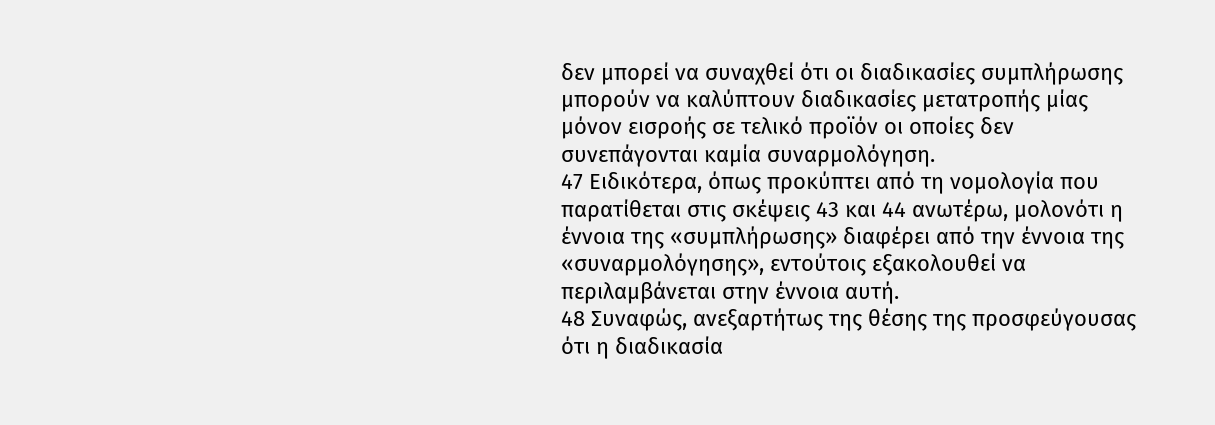δεν μπορεί να συναχθεί ότι οι διαδικασίες συμπλήρωσης μπορούν να καλύπτουν διαδικασίες μετατροπής μίας μόνον εισροής σε τελικό προϊόν οι οποίες δεν συνεπάγονται καμία συναρμολόγηση.
47 Ειδικότερα, όπως προκύπτει από τη νομολογία που παρατίθεται στις σκέψεις 43 και 44 ανωτέρω, μολονότι η έννοια της «συμπλήρωσης» διαφέρει από την έννοια της «συναρμολόγησης», εντούτοις εξακολουθεί να περιλαμβάνεται στην έννοια αυτή.
48 Συναφώς, ανεξαρτήτως της θέσης της προσφεύγουσας ότι η διαδικασία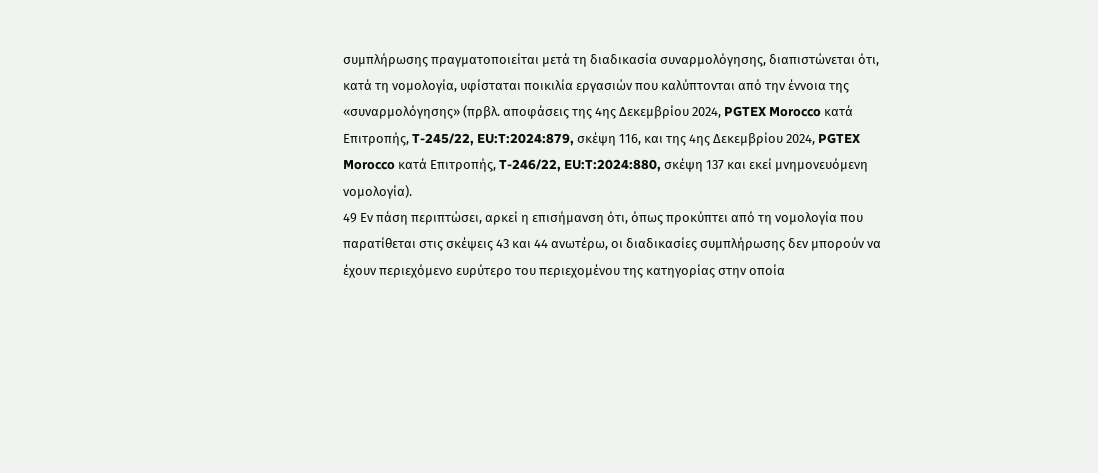συμπλήρωσης πραγματοποιείται μετά τη διαδικασία συναρμολόγησης, διαπιστώνεται ότι, κατά τη νομολογία, υφίσταται ποικιλία εργασιών που καλύπτονται από την έννοια της «συναρμολόγησης» (πρβλ. αποφάσεις της 4ης Δεκεμβρίου 2024, PGTEX Morocco κατά Επιτροπής, T-245/22, EU:T:2024:879, σκέψη 116, και της 4ης Δεκεμβρίου 2024, PGTEX Morocco κατά Επιτροπής, T-246/22, EU:T:2024:880, σκέψη 137 και εκεί μνημονευόμενη νομολογία).
49 Εν πάση περιπτώσει, αρκεί η επισήμανση ότι, όπως προκύπτει από τη νομολογία που παρατίθεται στις σκέψεις 43 και 44 ανωτέρω, οι διαδικασίες συμπλήρωσης δεν μπορούν να έχουν περιεχόμενο ευρύτερο του περιεχομένου της κατηγορίας στην οποία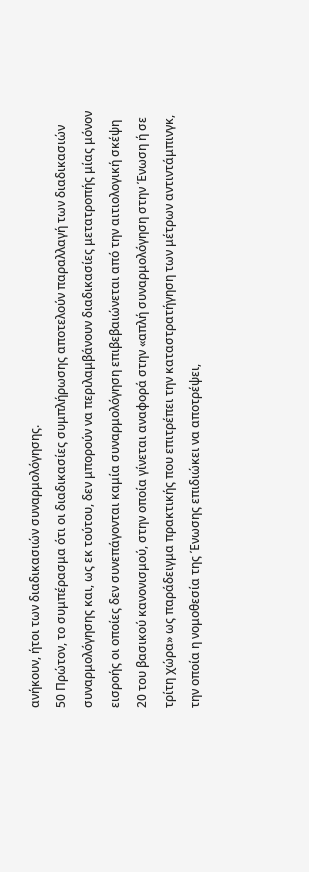ανήκουν, ήτοι των διαδικασιών συναρμολόγησης.
50 Πρώτον, το συμπέρασμα ότι οι διαδικασίες συμπλήρωσης αποτελούν παραλλαγή των διαδικασιών συναρμολόγησης και, ως εκ τούτου, δεν μπορούν να περιλαμβάνουν διαδικασίες μετατροπής μίας μόνον εισροής οι οποίες δεν συνεπάγονται καμία συναρμολόγηση επιβεβαιώνεται από την αιτιολογική σκέψη 20 του βασικού κανονισμού, στην οποία γίνεται αναφορά στην «απλή συναρμολόγηση στην Ένωση ή σε τρίτη χώρα» ως παράδειγμα πρακτικής που επιτρέπει την καταστρατήγηση των μέτρων αντιντάμπινγκ, την οποία η νομοθεσία της Ένωσης επιδιώκει να αποτρέψει,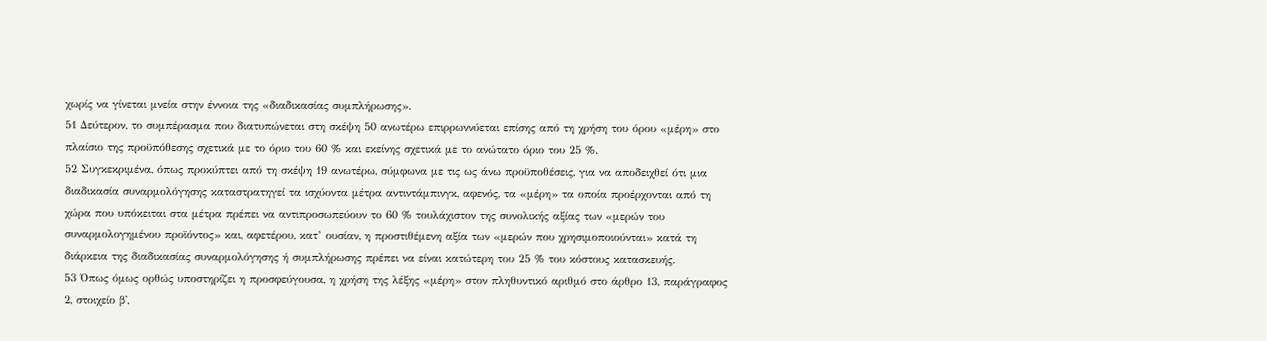χωρίς να γίνεται μνεία στην έννοια της «διαδικασίας συμπλήρωσης».
51 Δεύτερον, το συμπέρασμα που διατυπώνεται στη σκέψη 50 ανωτέρω επιρρωννύεται επίσης από τη χρήση του όρου «μέρη» στο πλαίσιο της προϋπόθεσης σχετικά με το όριο του 60 % και εκείνης σχετικά με το ανώτατο όριο του 25 %.
52 Συγκεκριμένα, όπως προκύπτει από τη σκέψη 19 ανωτέρω, σύμφωνα με τις ως άνω προϋποθέσεις, για να αποδειχθεί ότι μια διαδικασία συναρμολόγησης καταστρατηγεί τα ισχύοντα μέτρα αντιντάμπινγκ, αφενός, τα «μέρη» τα οποία προέρχονται από τη χώρα που υπόκειται στα μέτρα πρέπει να αντιπροσωπεύουν το 60 % τουλάχιστον της συνολικής αξίας των «μερών του συναρμολογημένου προϊόντος» και, αφετέρου, κατ’ ουσίαν, η προστιθέμενη αξία των «μερών που χρησιμοποιούνται» κατά τη διάρκεια της διαδικασίας συναρμολόγησης ή συμπλήρωσης πρέπει να είναι κατώτερη του 25 % του κόστους κατασκευής.
53 Όπως όμως ορθώς υποστηρίζει η προσφεύγουσα, η χρήση της λέξης «μέρη» στον πληθυντικό αριθμό στο άρθρο 13, παράγραφος 2, στοιχείο β',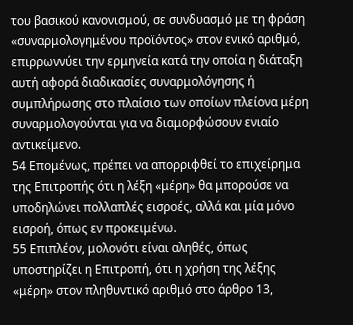του βασικού κανονισμού, σε συνδυασμό με τη φράση «συναρμολογημένου προϊόντος» στον ενικό αριθμό, επιρρωννύει την ερμηνεία κατά την οποία η διάταξη αυτή αφορά διαδικασίες συναρμολόγησης ή συμπλήρωσης στο πλαίσιο των οποίων πλείονα μέρη συναρμολογούνται για να διαμορφώσουν ενιαίο αντικείμενο.
54 Επομένως, πρέπει να απορριφθεί το επιχείρημα της Επιτροπής ότι η λέξη «μέρη» θα μπορούσε να υποδηλώνει πολλαπλές εισροές, αλλά και μία μόνο εισροή, όπως εν προκειμένω.
55 Επιπλέον, μολονότι είναι αληθές, όπως υποστηρίζει η Επιτροπή, ότι η χρήση της λέξης «μέρη» στον πληθυντικό αριθμό στο άρθρο 13,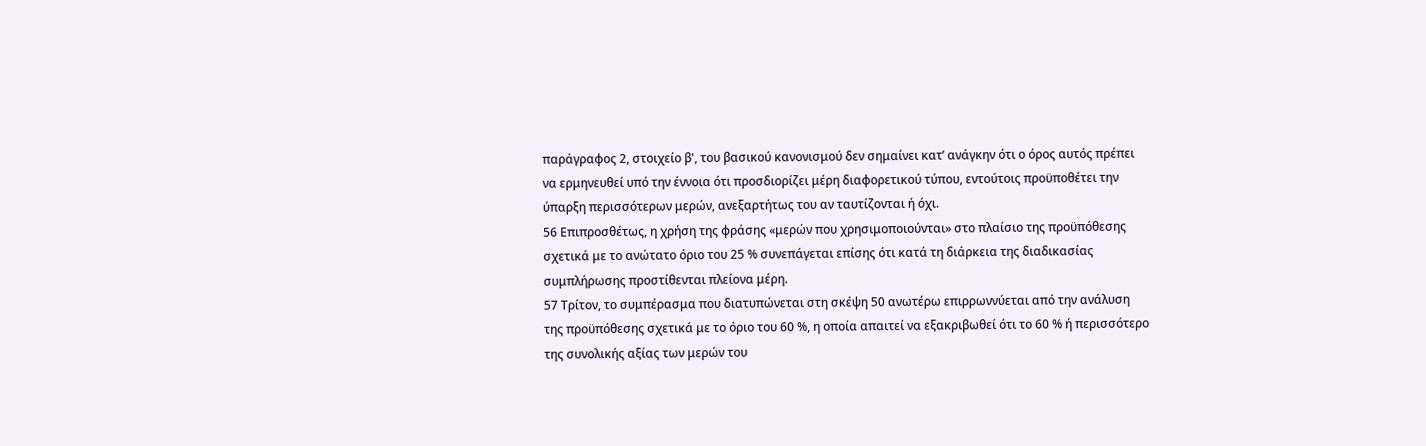παράγραφος 2, στοιχείο β', του βασικού κανονισμού δεν σημαίνει κατ’ ανάγκην ότι ο όρος αυτός πρέπει να ερμηνευθεί υπό την έννοια ότι προσδιορίζει μέρη διαφορετικού τύπου, εντούτοις προϋποθέτει την ύπαρξη περισσότερων μερών, ανεξαρτήτως του αν ταυτίζονται ή όχι.
56 Επιπροσθέτως, η χρήση της φράσης «μερών που χρησιμοποιούνται» στο πλαίσιο της προϋπόθεσης σχετικά με το ανώτατο όριο του 25 % συνεπάγεται επίσης ότι κατά τη διάρκεια της διαδικασίας συμπλήρωσης προστίθενται πλείονα μέρη.
57 Τρίτον, το συμπέρασμα που διατυπώνεται στη σκέψη 50 ανωτέρω επιρρωννύεται από την ανάλυση της προϋπόθεσης σχετικά με το όριο του 60 %, η οποία απαιτεί να εξακριβωθεί ότι το 60 % ή περισσότερο της συνολικής αξίας των μερών του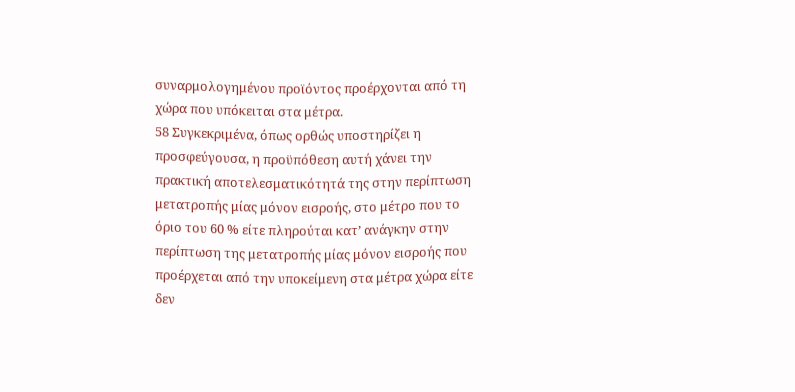συναρμολογημένου προϊόντος προέρχονται από τη χώρα που υπόκειται στα μέτρα.
58 Συγκεκριμένα, όπως ορθώς υποστηρίζει η προσφεύγουσα, η προϋπόθεση αυτή χάνει την πρακτική αποτελεσματικότητά της στην περίπτωση μετατροπής μίας μόνον εισροής, στο μέτρο που το όριο του 60 % είτε πληρούται κατ’ ανάγκην στην περίπτωση της μετατροπής μίας μόνον εισροής που προέρχεται από την υποκείμενη στα μέτρα χώρα είτε δεν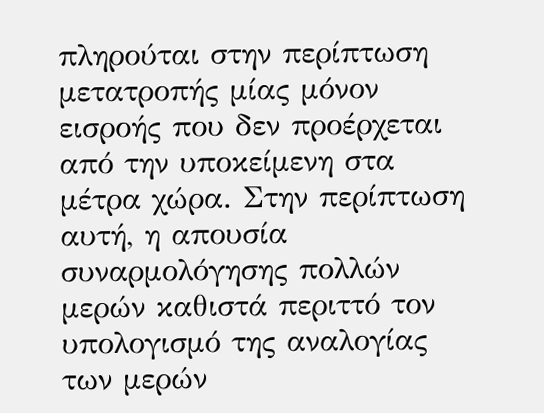πληρούται στην περίπτωση μετατροπής μίας μόνον εισροής που δεν προέρχεται από την υποκείμενη στα μέτρα χώρα. Στην περίπτωση αυτή, η απουσία συναρμολόγησης πολλών μερών καθιστά περιττό τον υπολογισμό της αναλογίας των μερών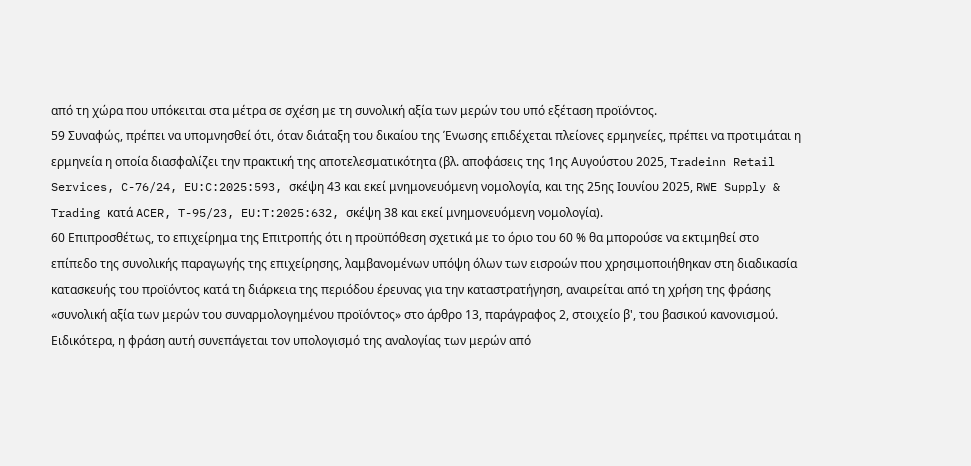από τη χώρα που υπόκειται στα μέτρα σε σχέση με τη συνολική αξία των μερών του υπό εξέταση προϊόντος.
59 Συναφώς, πρέπει να υπομνησθεί ότι, όταν διάταξη του δικαίου της Ένωσης επιδέχεται πλείονες ερμηνείες, πρέπει να προτιμάται η ερμηνεία η οποία διασφαλίζει την πρακτική της αποτελεσματικότητα (βλ. αποφάσεις της 1ης Αυγούστου 2025, Tradeinn Retail Services, C-76/24, EU:C:2025:593, σκέψη 43 και εκεί μνημονευόμενη νομολογία, και της 25ης Ιουνίου 2025, RWE Supply & Trading κατά ACER, T-95/23, EU:T:2025:632, σκέψη 38 και εκεί μνημονευόμενη νομολογία).
60 Επιπροσθέτως, το επιχείρημα της Επιτροπής ότι η προϋπόθεση σχετικά με το όριο του 60 % θα μπορούσε να εκτιμηθεί στο επίπεδο της συνολικής παραγωγής της επιχείρησης, λαμβανομένων υπόψη όλων των εισροών που χρησιμοποιήθηκαν στη διαδικασία κατασκευής του προϊόντος κατά τη διάρκεια της περιόδου έρευνας για την καταστρατήγηση, αναιρείται από τη χρήση της φράσης «συνολική αξία των μερών του συναρμολογημένου προϊόντος» στο άρθρο 13, παράγραφος 2, στοιχείο β', του βασικού κανονισμού. Ειδικότερα, η φράση αυτή συνεπάγεται τον υπολογισμό της αναλογίας των μερών από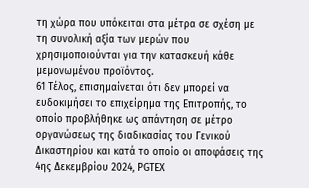τη χώρα που υπόκειται στα μέτρα σε σχέση με τη συνολική αξία των μερών που χρησιμοποιούνται για την κατασκευή κάθε μεμονωμένου προϊόντος.
61 Τέλος, επισημαίνεται ότι δεν μπορεί να ευδοκιμήσει το επιχείρημα της Επιτροπής, το οποίο προβλήθηκε ως απάντηση σε μέτρο οργανώσεως της διαδικασίας του Γενικού Δικαστηρίου και κατά το οποίο οι αποφάσεις της 4ης Δεκεμβρίου 2024, PGTEX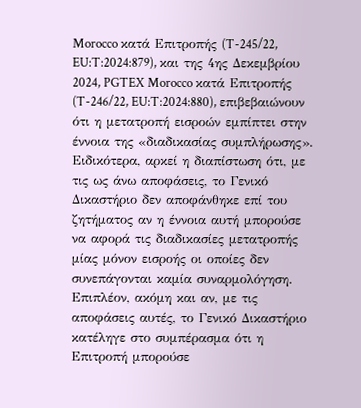Morocco κατά Επιτροπής (T-245/22, EU:T:2024:879), και της 4ης Δεκεμβρίου 2024, PGTEX Morocco κατά Επιτροπής (T-246/22, EU:T:2024:880), επιβεβαιώνουν ότι η μετατροπή εισροών εμπίπτει στην έννοια της «διαδικασίας συμπλήρωσης». Ειδικότερα, αρκεί η διαπίστωση ότι, με τις ως άνω αποφάσεις, το Γενικό Δικαστήριο δεν αποφάνθηκε επί του ζητήματος αν η έννοια αυτή μπορούσε να αφορά τις διαδικασίες μετατροπής μίας μόνον εισροής οι οποίες δεν συνεπάγονται καμία συναρμολόγηση. Επιπλέον, ακόμη και αν, με τις αποφάσεις αυτές, το Γενικό Δικαστήριο κατέληγε στο συμπέρασμα ότι η Επιτροπή μπορούσε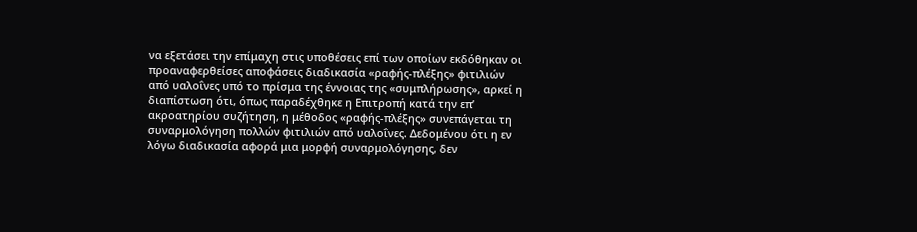να εξετάσει την επίμαχη στις υποθέσεις επί των οποίων εκδόθηκαν οι προαναφερθείσες αποφάσεις διαδικασία «ραφής-πλέξης» φιτιλιών από υαλοΐνες υπό το πρίσμα της έννοιας της «συμπλήρωσης», αρκεί η διαπίστωση ότι, όπως παραδέχθηκε η Επιτροπή κατά την επ’ ακροατηρίου συζήτηση, η μέθοδος «ραφής-πλέξης» συνεπάγεται τη συναρμολόγηση πολλών φιτιλιών από υαλοΐνες. Δεδομένου ότι η εν λόγω διαδικασία αφορά μια μορφή συναρμολόγησης, δεν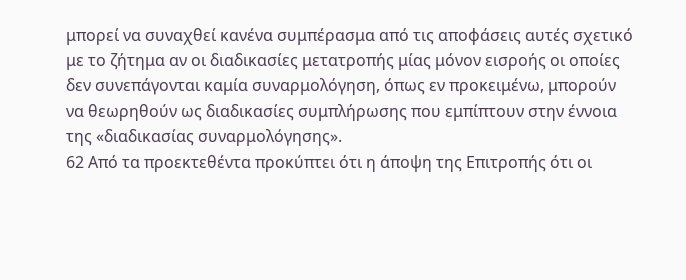μπορεί να συναχθεί κανένα συμπέρασμα από τις αποφάσεις αυτές σχετικό με το ζήτημα αν οι διαδικασίες μετατροπής μίας μόνον εισροής οι οποίες δεν συνεπάγονται καμία συναρμολόγηση, όπως εν προκειμένω, μπορούν να θεωρηθούν ως διαδικασίες συμπλήρωσης που εμπίπτουν στην έννοια της «διαδικασίας συναρμολόγησης».
62 Από τα προεκτεθέντα προκύπτει ότι η άποψη της Επιτροπής ότι οι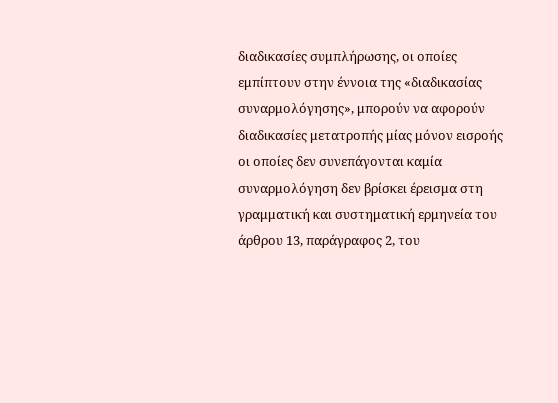διαδικασίες συμπλήρωσης, οι οποίες εμπίπτουν στην έννοια της «διαδικασίας συναρμολόγησης», μπορούν να αφορούν διαδικασίες μετατροπής μίας μόνον εισροής οι οποίες δεν συνεπάγονται καμία συναρμολόγηση δεν βρίσκει έρεισμα στη γραμματική και συστηματική ερμηνεία του άρθρου 13, παράγραφος 2, του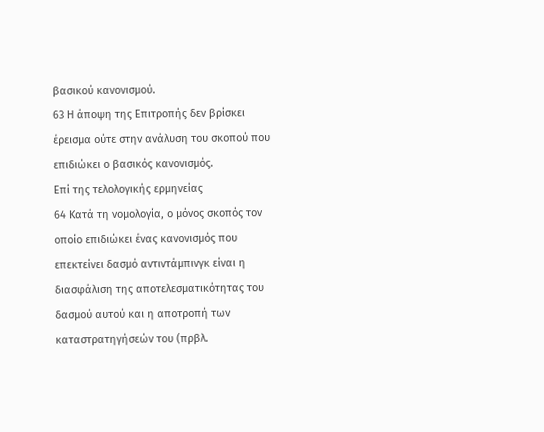βασικού κανονισμού.
63 Η άποψη της Επιτροπής δεν βρίσκει έρεισμα ούτε στην ανάλυση του σκοπού που επιδιώκει ο βασικός κανονισμός.
Επί της τελολογικής ερμηνείας
64 Κατά τη νομολογία, ο μόνος σκοπός τον οποίο επιδιώκει ένας κανονισμός που επεκτείνει δασμό αντιντάμπινγκ είναι η διασφάλιση της αποτελεσματικότητας του δασμού αυτού και η αποτροπή των καταστρατηγήσεών του (πρβλ.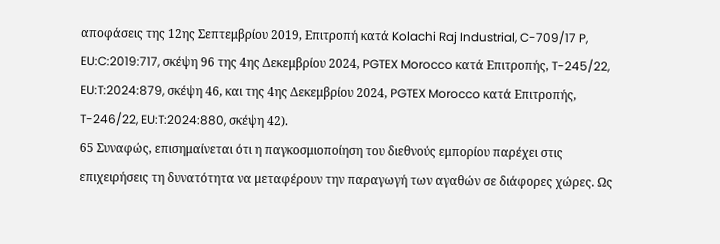αποφάσεις της 12ης Σεπτεμβρίου 2019, Επιτροπή κατά Kolachi Raj Industrial, C-709/17 P, EU:C:2019:717, σκέψη 96 της 4ης Δεκεμβρίου 2024, PGTEX Morocco κατά Επιτροπής, T-245/22, EU:T:2024:879, σκέψη 46, και της 4ης Δεκεμβρίου 2024, PGTEX Morocco κατά Επιτροπής, T-246/22, EU:T:2024:880, σκέψη 42).
65 Συναφώς, επισημαίνεται ότι η παγκοσμιοποίηση του διεθνούς εμπορίου παρέχει στις επιχειρήσεις τη δυνατότητα να μεταφέρουν την παραγωγή των αγαθών σε διάφορες χώρες. Ως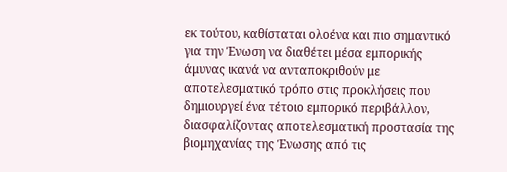εκ τούτου, καθίσταται ολοένα και πιο σημαντικό για την Ένωση να διαθέτει μέσα εμπορικής άμυνας ικανά να ανταποκριθούν με αποτελεσματικό τρόπο στις προκλήσεις που δημιουργεί ένα τέτοιο εμπορικό περιβάλλον, διασφαλίζοντας αποτελεσματική προστασία της βιομηχανίας της Ένωσης από τις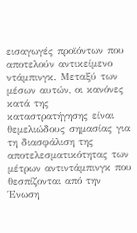εισαγωγές προϊόντων που αποτελούν αντικείμενο ντάμπινγκ. Μεταξύ των μέσων αυτών, οι κανόνες κατά της καταστρατήγησης είναι θεμελιώδους σημασίας για τη διασφάλιση της αποτελεσματικότητας των μέτρων αντιντάμπινγκ που θεσπίζονται από την Ένωση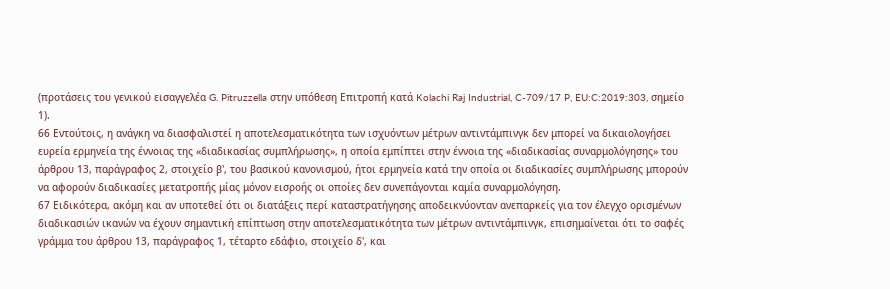(προτάσεις του γενικού εισαγγελέα G. Pitruzzella στην υπόθεση Επιτροπή κατά Kolachi Raj Industrial, C-709/17 P, EU:C:2019:303, σημείο 1).
66 Εντούτοις, η ανάγκη να διασφαλιστεί η αποτελεσματικότητα των ισχυόντων μέτρων αντιντάμπινγκ δεν μπορεί να δικαιολογήσει ευρεία ερμηνεία της έννοιας της «διαδικασίας συμπλήρωσης», η οποία εμπίπτει στην έννοια της «διαδικασίας συναρμολόγησης» του άρθρου 13, παράγραφος 2, στοιχείο β', του βασικού κανονισμού, ήτοι ερμηνεία κατά την οποία οι διαδικασίες συμπλήρωσης μπορούν να αφορούν διαδικασίες μετατροπής μίας μόνον εισροής οι οποίες δεν συνεπάγονται καμία συναρμολόγηση.
67 Ειδικότερα, ακόμη και αν υποτεθεί ότι οι διατάξεις περί καταστρατήγησης αποδεικνύονταν ανεπαρκείς για τον έλεγχο ορισμένων διαδικασιών ικανών να έχουν σημαντική επίπτωση στην αποτελεσματικότητα των μέτρων αντιντάμπινγκ, επισημαίνεται ότι το σαφές γράμμα του άρθρου 13, παράγραφος 1, τέταρτο εδάφιο, στοιχείο δ', και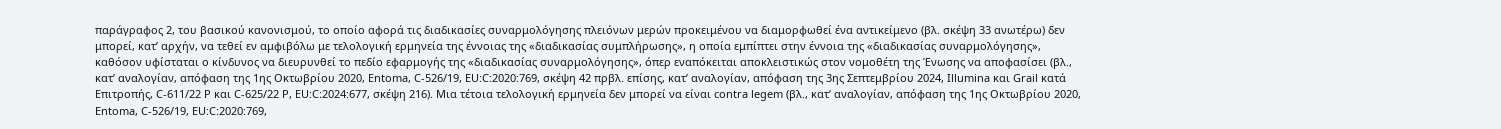παράγραφος 2, του βασικού κανονισμού, το οποίο αφορά τις διαδικασίες συναρμολόγησης πλειόνων μερών προκειμένου να διαμορφωθεί ένα αντικείμενο (βλ. σκέψη 33 ανωτέρω) δεν μπορεί, κατ’ αρχήν, να τεθεί εν αμφιβόλω με τελολογική ερμηνεία της έννοιας της «διαδικασίας συμπλήρωσης», η οποία εμπίπτει στην έννοια της «διαδικασίας συναρμολόγησης», καθόσον υφίσταται ο κίνδυνος να διευρυνθεί το πεδίο εφαρμογής της «διαδικασίας συναρμολόγησης», όπερ εναπόκειται αποκλειστικώς στον νομοθέτη της Ένωσης να αποφασίσει (βλ., κατ’ αναλογίαν, απόφαση της 1ης Οκτωβρίου 2020, Entoma, C-526/19, EU:C:2020:769, σκέψη 42 πρβλ. επίσης, κατ’ αναλογίαν, απόφαση της 3ης Σεπτεμβρίου 2024, Illumina και Grail κατά Επιτροπής, C-611/22 P και C-625/22 P, EU:C:2024:677, σκέψη 216). Μια τέτοια τελολογική ερμηνεία δεν μπορεί να είναι contra legem (βλ., κατ’ αναλογίαν, απόφαση της 1ης Οκτωβρίου 2020, Entoma, C-526/19, EU:C:2020:769,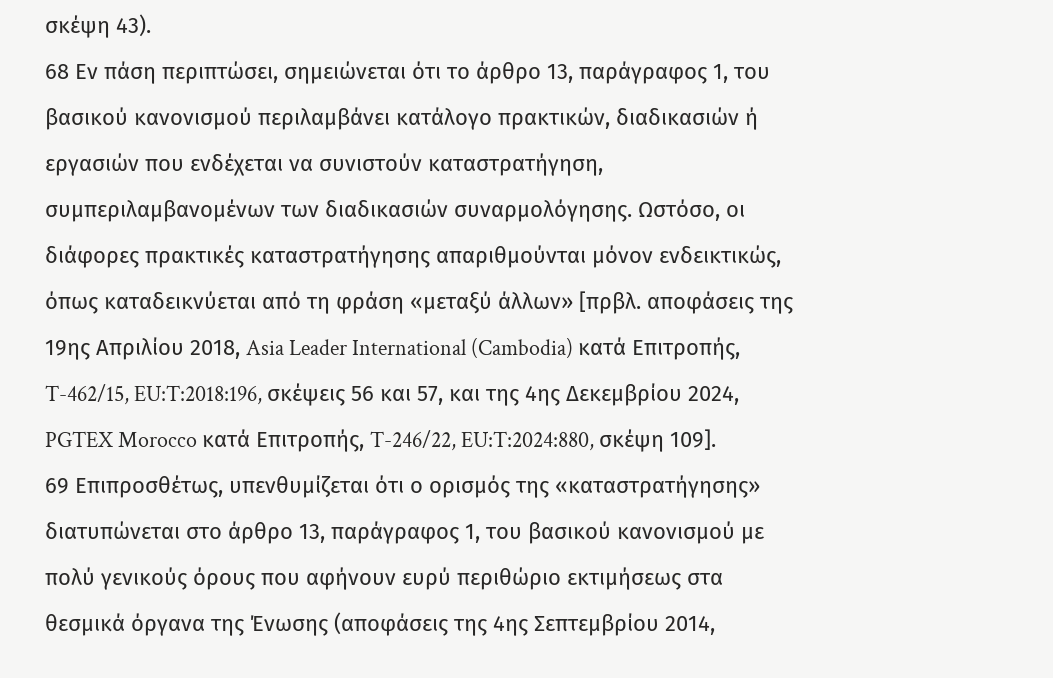σκέψη 43).
68 Εν πάση περιπτώσει, σημειώνεται ότι το άρθρο 13, παράγραφος 1, του βασικού κανονισμού περιλαμβάνει κατάλογο πρακτικών, διαδικασιών ή εργασιών που ενδέχεται να συνιστούν καταστρατήγηση, συμπεριλαμβανομένων των διαδικασιών συναρμολόγησης. Ωστόσο, οι διάφορες πρακτικές καταστρατήγησης απαριθμούνται μόνον ενδεικτικώς, όπως καταδεικνύεται από τη φράση «μεταξύ άλλων» [πρβλ. αποφάσεις της 19ης Απριλίου 2018, Asia Leader International (Cambodia) κατά Επιτροπής, T-462/15, EU:T:2018:196, σκέψεις 56 και 57, και της 4ης Δεκεμβρίου 2024, PGTEX Morocco κατά Επιτροπής, T-246/22, EU:T:2024:880, σκέψη 109].
69 Επιπροσθέτως, υπενθυμίζεται ότι ο ορισμός της «καταστρατήγησης» διατυπώνεται στο άρθρο 13, παράγραφος 1, του βασικού κανονισμού με πολύ γενικούς όρους που αφήνουν ευρύ περιθώριο εκτιμήσεως στα θεσμικά όργανα της Ένωσης (αποφάσεις της 4ης Σεπτεμβρίου 2014,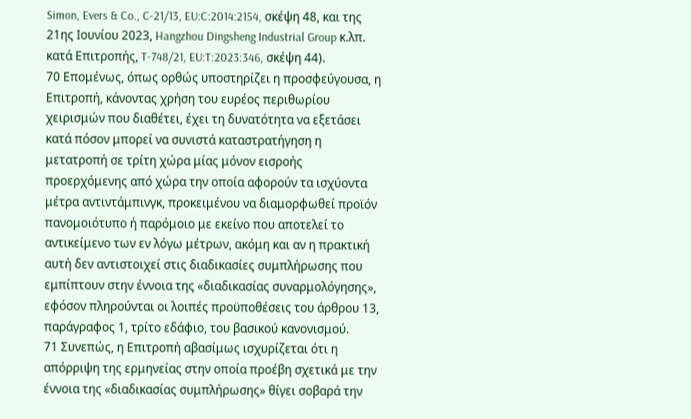Simon, Evers & Co., C-21/13, EU:C:2014:2154, σκέψη 48, και της 21ης Ιουνίου 2023, Hangzhou Dingsheng Industrial Group κ.λπ. κατά Επιτροπής, T-748/21, EU:T:2023:346, σκέψη 44).
70 Επομένως, όπως ορθώς υποστηρίζει η προσφεύγουσα, η Επιτροπή, κάνοντας χρήση του ευρέος περιθωρίου χειρισμών που διαθέτει, έχει τη δυνατότητα να εξετάσει κατά πόσον μπορεί να συνιστά καταστρατήγηση η μετατροπή σε τρίτη χώρα μίας μόνον εισροής προερχόμενης από χώρα την οποία αφορούν τα ισχύοντα μέτρα αντιντάμπινγκ, προκειμένου να διαμορφωθεί προϊόν πανομοιότυπο ή παρόμοιο με εκείνο που αποτελεί το αντικείμενο των εν λόγω μέτρων, ακόμη και αν η πρακτική αυτή δεν αντιστοιχεί στις διαδικασίες συμπλήρωσης που εμπίπτουν στην έννοια της «διαδικασίας συναρμολόγησης», εφόσον πληρούνται οι λοιπές προϋποθέσεις του άρθρου 13, παράγραφος 1, τρίτο εδάφιο, του βασικού κανονισμού.
71 Συνεπώς, η Επιτροπή αβασίμως ισχυρίζεται ότι η απόρριψη της ερμηνείας στην οποία προέβη σχετικά με την έννοια της «διαδικασίας συμπλήρωσης» θίγει σοβαρά την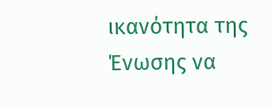ικανότητα της Ένωσης να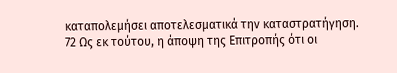καταπολεμήσει αποτελεσματικά την καταστρατήγηση.
72 Ως εκ τούτου, η άποψη της Επιτροπής ότι οι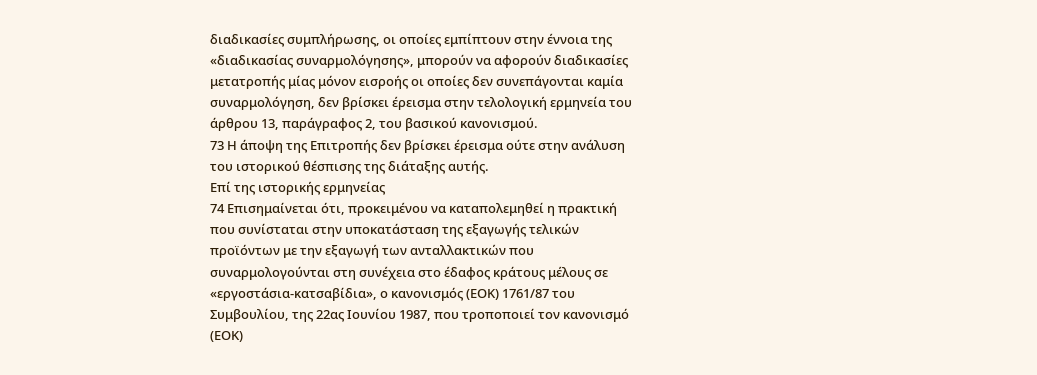διαδικασίες συμπλήρωσης, οι οποίες εμπίπτουν στην έννοια της «διαδικασίας συναρμολόγησης», μπορούν να αφορούν διαδικασίες μετατροπής μίας μόνον εισροής οι οποίες δεν συνεπάγονται καμία συναρμολόγηση, δεν βρίσκει έρεισμα στην τελολογική ερμηνεία του άρθρου 13, παράγραφος 2, του βασικού κανονισμού.
73 Η άποψη της Επιτροπής δεν βρίσκει έρεισμα ούτε στην ανάλυση του ιστορικού θέσπισης της διάταξης αυτής.
Επί της ιστορικής ερμηνείας
74 Επισημαίνεται ότι, προκειμένου να καταπολεμηθεί η πρακτική που συνίσταται στην υποκατάσταση της εξαγωγής τελικών προϊόντων με την εξαγωγή των ανταλλακτικών που συναρμολογούνται στη συνέχεια στο έδαφος κράτους μέλους σε «εργοστάσια-κατσαβίδια», ο κανονισμός (ΕΟΚ) 1761/87 του Συμβουλίου, της 22ας Ιουνίου 1987, που τροποποιεί τον κανονισμό (ΕΟΚ)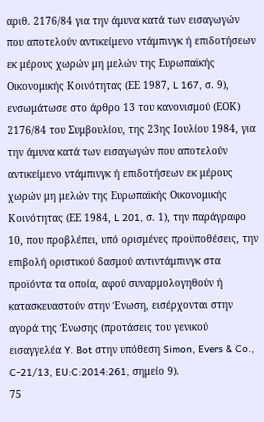αριθ. 2176/84 για την άμυνα κατά των εισαγωγών που αποτελούν αντικείμενο ντάμπινγκ ή επιδοτήσεων εκ μέρους χωρών μη μελών της Ευρωπαϊκής Οικονομικής Κοινότητας (ΕΕ 1987, L 167, σ. 9), ενσωμάτωσε στο άρθρο 13 του κανονισμού (ΕΟΚ) 2176/84 του Συμβουλίου, της 23ης Ιουλίου 1984, για την άμυνα κατά των εισαγωγών που αποτελούν αντικείμενο ντάμπινγκ ή επιδοτήσεων εκ μέρους χωρών μη μελών της Ευρωπαϊκής Οικονομικής Κοινότητας (ΕΕ 1984, L 201, σ. 1), την παράγραφο 10, που προβλέπει, υπό ορισμένες προϋποθέσεις, την επιβολή οριστικού δασμού αντιντάμπινγκ στα προϊόντα τα οποία, αφού συναρμολογηθούν ή κατασκευαστούν στην Ένωση, εισέρχονται στην αγορά της Ένωσης (προτάσεις του γενικού εισαγγελέα Y. Bot στην υπόθεση Simon, Evers & Co., C-21/13, EU:C:2014:261, σημείο 9).
75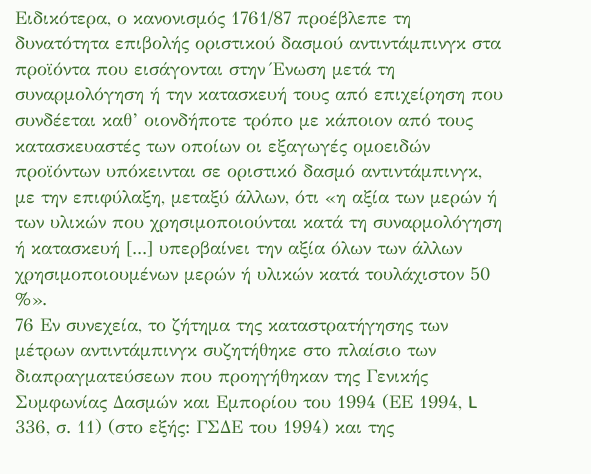Ειδικότερα, ο κανονισμός 1761/87 προέβλεπε τη δυνατότητα επιβολής οριστικού δασμού αντιντάμπινγκ στα προϊόντα που εισάγονται στην Ένωση μετά τη συναρμολόγηση ή την κατασκευή τους από επιχείρηση που συνδέεται καθ’ οιονδήποτε τρόπο με κάποιον από τους κατασκευαστές των οποίων οι εξαγωγές ομοειδών προϊόντων υπόκεινται σε οριστικό δασμό αντιντάμπινγκ, με την επιφύλαξη, μεταξύ άλλων, ότι «η αξία των μερών ή των υλικών που χρησιμοποιούνται κατά τη συναρμολόγηση ή κατασκευή [...] υπερβαίνει την αξία όλων των άλλων χρησιμοποιουμένων μερών ή υλικών κατά τουλάχιστον 50 %».
76 Εν συνεχεία, το ζήτημα της καταστρατήγησης των μέτρων αντιντάμπινγκ συζητήθηκε στο πλαίσιο των διαπραγματεύσεων που προηγήθηκαν της Γενικής Συμφωνίας Δασμών και Εμπορίου του 1994 (ΕΕ 1994, L 336, σ. 11) (στο εξής: ΓΣΔΕ του 1994) και της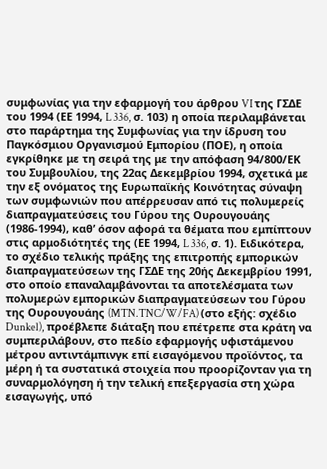συμφωνίας για την εφαρμογή του άρθρου VI της ΓΣΔΕ του 1994 (ΕΕ 1994, L 336, σ. 103) η οποία περιλαμβάνεται στο παράρτημα της Συμφωνίας για την ίδρυση του Παγκόσμιου Οργανισμού Εμπορίου (ΠΟΕ), η οποία εγκρίθηκε με τη σειρά της με την απόφαση 94/800/ΕΚ του Συμβουλίου, της 22ας Δεκεμβρίου 1994, σχετικά με την εξ ονόματος της Ευρωπαϊκής Κοινότητας σύναψη των συμφωνιών που απέρρευσαν από τις πολυμερείς διαπραγματεύσεις του Γύρου της Ουρουγουάης (1986-1994), καθ’ όσον αφορά τα θέματα που εμπίπτουν στις αρμοδιότητές της (ΕΕ 1994, L 336, σ. 1). Ειδικότερα, το σχέδιο τελικής πράξης της επιτροπής εμπορικών διαπραγματεύσεων της ΓΣΔΕ της 20ής Δεκεμβρίου 1991, στο οποίο επαναλαμβάνονται τα αποτελέσματα των πολυμερών εμπορικών διαπραγματεύσεων του Γύρου της Ουρουγουάης (MTN.TNC/W/FA) (στο εξής: σχέδιο Dunkel), προέβλεπε διάταξη που επέτρεπε στα κράτη να συμπεριλάβουν, στο πεδίο εφαρμογής υφιστάμενου μέτρου αντιντάμπινγκ επί εισαγόμενου προϊόντος, τα μέρη ή τα συστατικά στοιχεία που προορίζονταν για τη συναρμολόγηση ή την τελική επεξεργασία στη χώρα εισαγωγής, υπό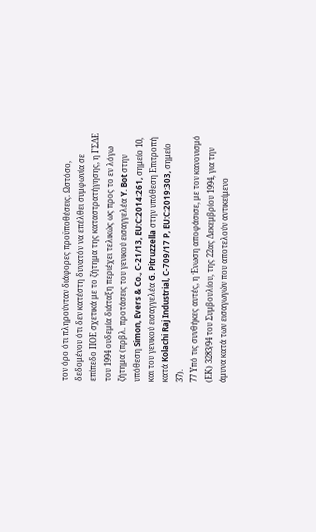τον όρο ότι πληρούνταν διάφορες προϋποθέσεις. Ωστόσο, δεδομένου ότι δεν κατέστη δυνατόν να επέλθει συμφωνία σε επίπεδο ΠΟΕ σχετικά με το ζήτημα της καταστρατήγησης, η ΓΣΔΕ του 1994 ουδεμία διάταξη περιέχει τελικώς ως προς το εν λόγω ζήτημα (πρβλ. προτάσεις του γενικού εισαγγελέα Y. Bot στην υπόθεση Simon, Evers & Co., C-21/13, EU:C:2014:261, σημείο 10, και του γενικού εισαγγελέα G. Pitruzzella στην υπόθεση Επιτροπή κατά Kolachi Raj Industrial, C-709/17 P, EU:C:2019:303, σημείο 37).
77 Υπό τις συνθήκες αυτές, η Ένωση αποφάσισε, με τον κανονισμό (ΕΚ) 3283/94 του Συμβουλίου, της 22ας Δεκεμβρίου 1994, για την άμυνα κατά των εισαγωγών που αποτελούν αντικείμενο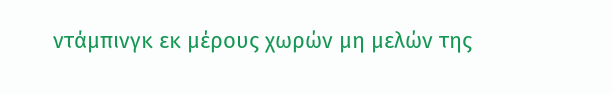ντάμπινγκ εκ μέρους χωρών μη μελών της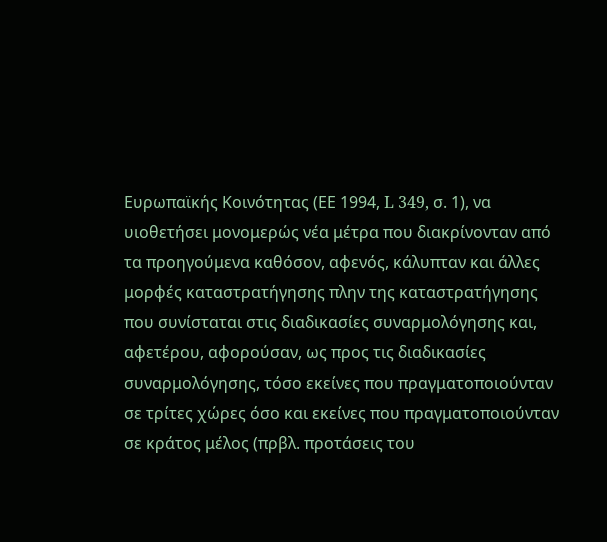Ευρωπαϊκής Κοινότητας (ΕΕ 1994, L 349, σ. 1), να υιοθετήσει μονομερώς νέα μέτρα που διακρίνονταν από τα προηγούμενα καθόσον, αφενός, κάλυπταν και άλλες μορφές καταστρατήγησης πλην της καταστρατήγησης που συνίσταται στις διαδικασίες συναρμολόγησης και, αφετέρου, αφορούσαν, ως προς τις διαδικασίες συναρμολόγησης, τόσο εκείνες που πραγματοποιούνταν σε τρίτες χώρες όσο και εκείνες που πραγματοποιούνταν σε κράτος μέλος (πρβλ. προτάσεις του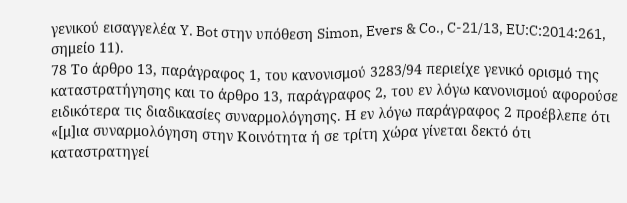γενικού εισαγγελέα Y. Bot στην υπόθεση Simon, Evers & Co., C-21/13, EU:C:2014:261, σημείο 11).
78 Το άρθρο 13, παράγραφος 1, του κανονισμού 3283/94 περιείχε γενικό ορισμό της καταστρατήγησης και το άρθρο 13, παράγραφος 2, του εν λόγω κανονισμού αφορούσε ειδικότερα τις διαδικασίες συναρμολόγησης. Η εν λόγω παράγραφος 2 προέβλεπε ότι «[μ]ια συναρμολόγηση στην Κοινότητα ή σε τρίτη χώρα γίνεται δεκτό ότι καταστρατηγεί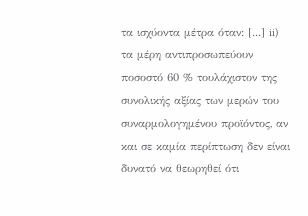τα ισχύοντα μέτρα όταν: [...] ii) τα μέρη αντιπροσωπεύουν ποσοστό 60 % τουλάχιστον της συνολικής αξίας των μερών του συναρμολογημένου προϊόντος, αν και σε καμία περίπτωση δεν είναι δυνατό να θεωρηθεί ότι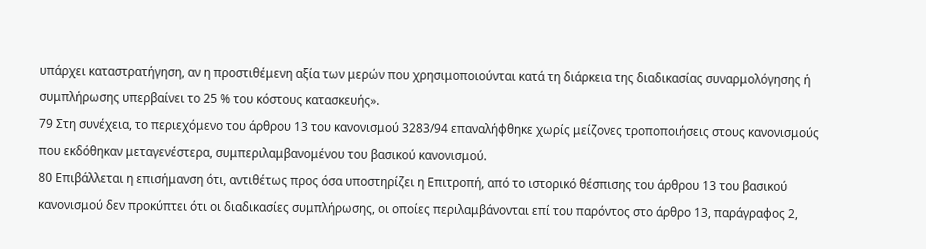υπάρχει καταστρατήγηση, αν η προστιθέμενη αξία των μερών που χρησιμοποιούνται κατά τη διάρκεια της διαδικασίας συναρμολόγησης ή συμπλήρωσης υπερβαίνει το 25 % του κόστους κατασκευής».
79 Στη συνέχεια, το περιεχόμενο του άρθρου 13 του κανονισμού 3283/94 επαναλήφθηκε χωρίς μείζονες τροποποιήσεις στους κανονισμούς που εκδόθηκαν μεταγενέστερα, συμπεριλαμβανομένου του βασικού κανονισμού.
80 Επιβάλλεται η επισήμανση ότι, αντιθέτως προς όσα υποστηρίζει η Επιτροπή, από το ιστορικό θέσπισης του άρθρου 13 του βασικού κανονισμού δεν προκύπτει ότι οι διαδικασίες συμπλήρωσης, οι οποίες περιλαμβάνονται επί του παρόντος στο άρθρο 13, παράγραφος 2,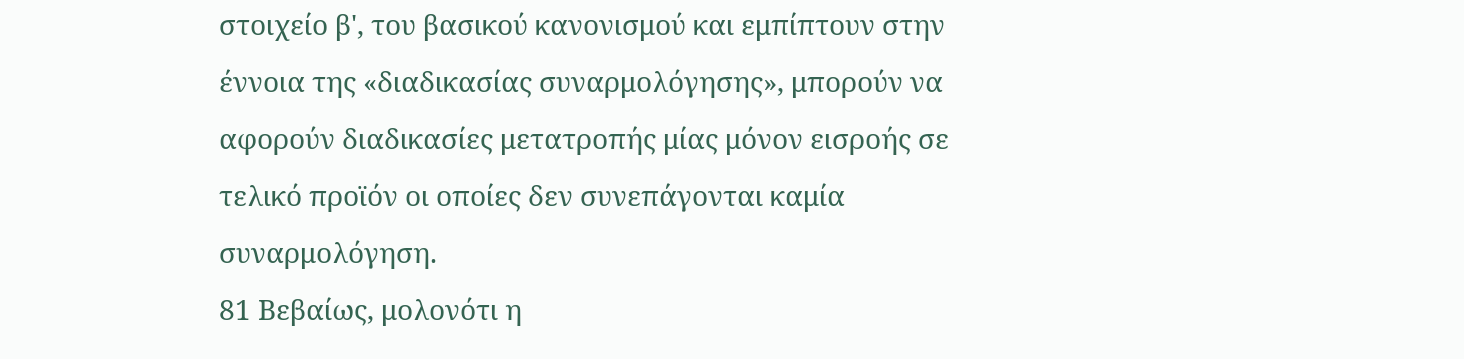στοιχείο β', του βασικού κανονισμού και εμπίπτουν στην έννοια της «διαδικασίας συναρμολόγησης», μπορούν να αφορούν διαδικασίες μετατροπής μίας μόνον εισροής σε τελικό προϊόν οι οποίες δεν συνεπάγονται καμία συναρμολόγηση.
81 Βεβαίως, μολονότι η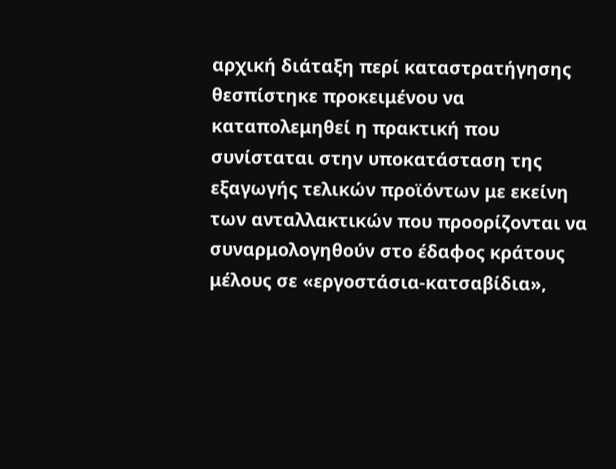αρχική διάταξη περί καταστρατήγησης θεσπίστηκε προκειμένου να καταπολεμηθεί η πρακτική που συνίσταται στην υποκατάσταση της εξαγωγής τελικών προϊόντων με εκείνη των ανταλλακτικών που προορίζονται να συναρμολογηθούν στο έδαφος κράτους μέλους σε «εργοστάσια-κατσαβίδια»,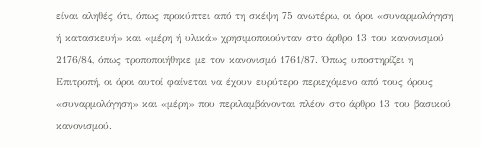είναι αληθές ότι, όπως προκύπτει από τη σκέψη 75 ανωτέρω, οι όροι «συναρμολόγηση ή κατασκευή» και «μέρη ή υλικά» χρησιμοποιούνταν στο άρθρο 13 του κανονισμού 2176/84, όπως τροποποιήθηκε με τον κανονισμό 1761/87. Όπως υποστηρίζει η Επιτροπή, οι όροι αυτοί φαίνεται να έχουν ευρύτερο περιεχόμενο από τους όρους «συναρμολόγηση» και «μέρη» που περιλαμβάνονται πλέον στο άρθρο 13 του βασικού κανονισμού.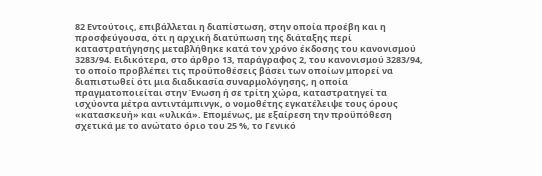82 Εντούτοις, επιβάλλεται η διαπίστωση, στην οποία προέβη και η προσφεύγουσα, ότι η αρχική διατύπωση της διάταξης περί καταστρατήγησης μεταβλήθηκε κατά τον χρόνο έκδοσης του κανονισμού 3283/94. Ειδικότερα, στο άρθρο 13, παράγραφος 2, του κανονισμού 3283/94, το οποίο προβλέπει τις προϋποθέσεις βάσει των οποίων μπορεί να διαπιστωθεί ότι μια διαδικασία συναρμολόγησης, η οποία πραγματοποιείται στην Ένωση ή σε τρίτη χώρα, καταστρατηγεί τα ισχύοντα μέτρα αντιντάμπινγκ, ο νομοθέτης εγκατέλειψε τους όρους «κατασκευή» και «υλικά». Επομένως, με εξαίρεση την προϋπόθεση σχετικά με το ανώτατο όριο του 25 %, το Γενικό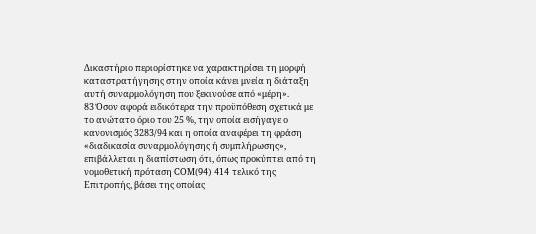Δικαστήριο περιορίστηκε να χαρακτηρίσει τη μορφή καταστρατήγησης στην οποία κάνει μνεία η διάταξη αυτή συναρμολόγηση που ξεκινούσε από «μέρη».
83 Όσον αφορά ειδικότερα την προϋπόθεση σχετικά με το ανώτατο όριο του 25 %, την οποία εισήγαγε ο κανονισμός 3283/94 και η οποία αναφέρει τη φράση «διαδικασία συναρμολόγησης ή συμπλήρωσης», επιβάλλεται η διαπίστωση ότι, όπως προκύπτει από τη νομοθετική πρόταση COM(94) 414 τελικό της Επιτροπής, βάσει της οποίας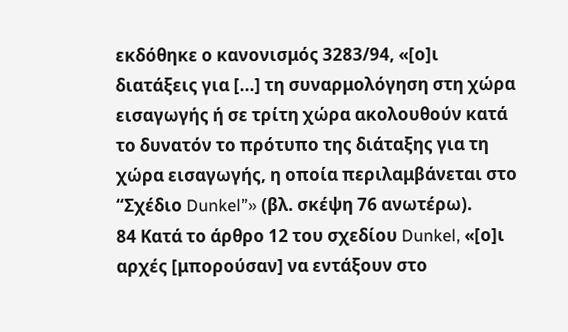εκδόθηκε ο κανονισμός 3283/94, «[ο]ι διατάξεις για [...] τη συναρμολόγηση στη χώρα εισαγωγής ή σε τρίτη χώρα ακολουθούν κατά το δυνατόν το πρότυπο της διάταξης για τη χώρα εισαγωγής, η οποία περιλαμβάνεται στο “Σχέδιο Dunkel”» (βλ. σκέψη 76 ανωτέρω).
84 Κατά το άρθρο 12 του σχεδίου Dunkel, «[ο]ι αρχές [μπορούσαν] να εντάξουν στο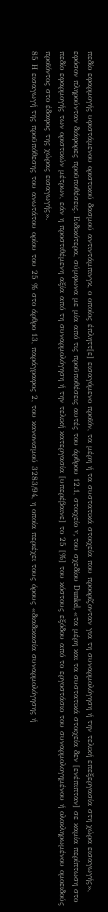πεδίο εφαρμογής υφιστάμενου οριστικού δασμού αντιντάμπινγκ, ο οποίος έπληττ[ε] εισαγόμενο προϊόν, τα μέρη ή τα συστατικά στοιχεία που προορίζονταν για τη συναρμολόγηση ή την τελική επεξεργασία στη χώρα εισαγωγής», εφόσον πληρούνταν διάφορες προϋποθέσεις. Ειδικότερα, σύμφωνα με μία από τις προϋποθέσεις αυτές του άρθρου 12.1, στοιχείο v, του σχεδίου Dunkel, «τα μέρη και τα συστατικά στοιχεία δεν [ενέπιπταν] σε καμία περίπτωση στο πεδίο εφαρμογής των οριστικών μέτρων, εάν η προστιθέμενη αξία από τη συναρμολόγηση ή την τελική κατεργασία [υπερέβαινε] το 25 [%] του κόστους εξόδου από το εργοστάσιο του συναρμολογημένου ή ολοκληρωμένου ομοειδούς προϊόντος στο έδαφος της χώρας εισαγωγής».
85 Η εισαγωγή της προϋπόθεσης του ανωτάτου ορίου του 25 % στο άρθρο 13, παράγραφος 2, του κανονισμού 3283/94, η οποία περιέχει τους όρους «διαδικασία συναρμολόγησης ή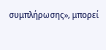συμπλήρωσης», μπορεί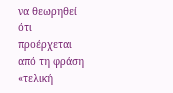να θεωρηθεί ότι προέρχεται από τη φράση «τελική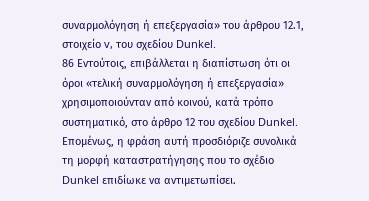συναρμολόγηση ή επεξεργασία» του άρθρου 12.1, στοιχείο v, του σχεδίου Dunkel.
86 Εντούτοις, επιβάλλεται η διαπίστωση ότι οι όροι «τελική συναρμολόγηση ή επεξεργασία» χρησιμοποιούνταν από κοινού, κατά τρόπο συστηματικό, στο άρθρο 12 του σχεδίου Dunkel. Επομένως, η φράση αυτή προσδιόριζε συνολικά τη μορφή καταστρατήγησης που το σχέδιο Dunkel επιδίωκε να αντιμετωπίσει.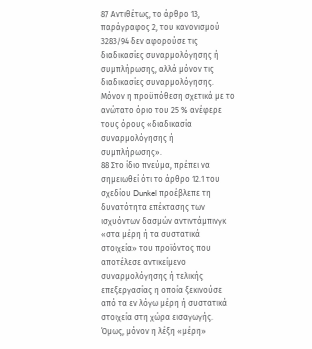87 Αντιθέτως, το άρθρο 13, παράγραφος 2, του κανονισμού 3283/94 δεν αφορούσε τις διαδικασίες συναρμολόγησης ή συμπλήρωσης, αλλά μόνον τις διαδικασίες συναρμολόγησης. Μόνον η προϋπόθεση σχετικά με το ανώτατο όριο του 25 % ανέφερε τους όρους «διαδικασία συναρμολόγησης ή συμπλήρωσης».
88 Στο ίδιο πνεύμα, πρέπει να σημειωθεί ότι το άρθρο 12.1 του σχεδίου Dunkel προέβλεπε τη δυνατότητα επέκτασης των ισχυόντων δασμών αντιντάμπινγκ «στα μέρη ή τα συστατικά στοιχεία» του προϊόντος που αποτέλεσε αντικείμενο συναρμολόγησης ή τελικής επεξεργασίας η οποία ξεκινούσε από τα εν λόγω μέρη ή συστατικά στοιχεία στη χώρα εισαγωγής. Όμως, μόνον η λέξη «μέρη»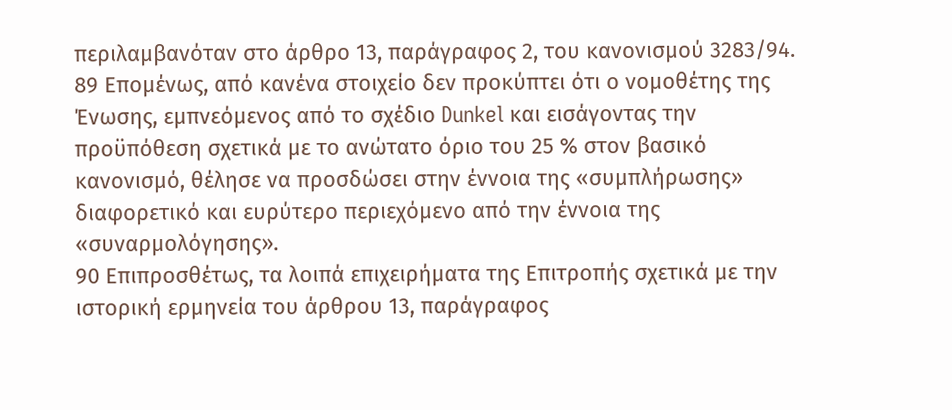περιλαμβανόταν στο άρθρο 13, παράγραφος 2, του κανονισμού 3283/94.
89 Επομένως, από κανένα στοιχείο δεν προκύπτει ότι ο νομοθέτης της Ένωσης, εμπνεόμενος από το σχέδιο Dunkel και εισάγοντας την προϋπόθεση σχετικά με το ανώτατο όριο του 25 % στον βασικό κανονισμό, θέλησε να προσδώσει στην έννοια της «συμπλήρωσης» διαφορετικό και ευρύτερο περιεχόμενο από την έννοια της «συναρμολόγησης».
90 Επιπροσθέτως, τα λοιπά επιχειρήματα της Επιτροπής σχετικά με την ιστορική ερμηνεία του άρθρου 13, παράγραφος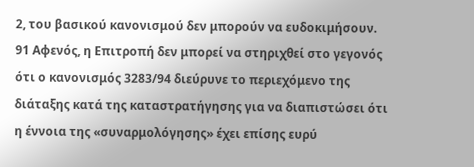2, του βασικού κανονισμού δεν μπορούν να ευδοκιμήσουν.
91 Αφενός, η Επιτροπή δεν μπορεί να στηριχθεί στο γεγονός ότι ο κανονισμός 3283/94 διεύρυνε το περιεχόμενο της διάταξης κατά της καταστρατήγησης για να διαπιστώσει ότι η έννοια της «συναρμολόγησης» έχει επίσης ευρύ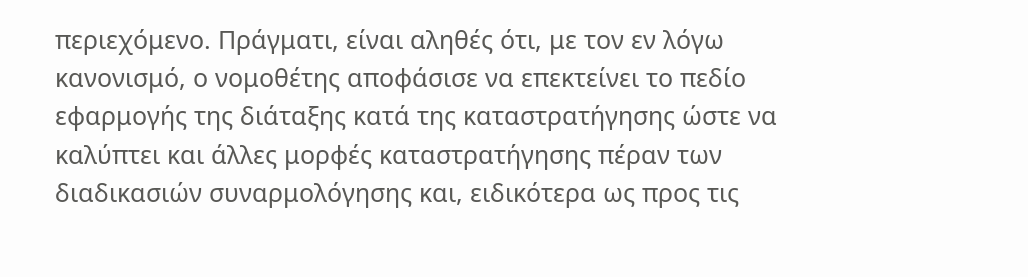περιεχόμενο. Πράγματι, είναι αληθές ότι, με τον εν λόγω κανονισμό, ο νομοθέτης αποφάσισε να επεκτείνει το πεδίο εφαρμογής της διάταξης κατά της καταστρατήγησης ώστε να καλύπτει και άλλες μορφές καταστρατήγησης πέραν των διαδικασιών συναρμολόγησης και, ειδικότερα ως προς τις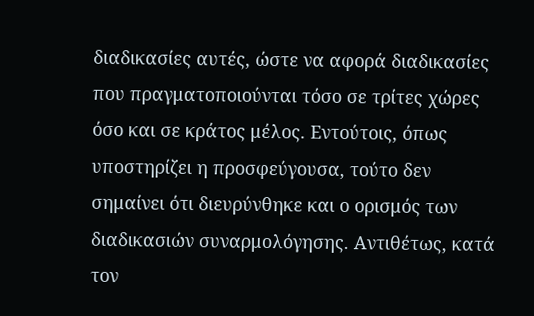διαδικασίες αυτές, ώστε να αφορά διαδικασίες που πραγματοποιούνται τόσο σε τρίτες χώρες όσο και σε κράτος μέλος. Εντούτοις, όπως υποστηρίζει η προσφεύγουσα, τούτο δεν σημαίνει ότι διευρύνθηκε και ο ορισμός των διαδικασιών συναρμολόγησης. Αντιθέτως, κατά τον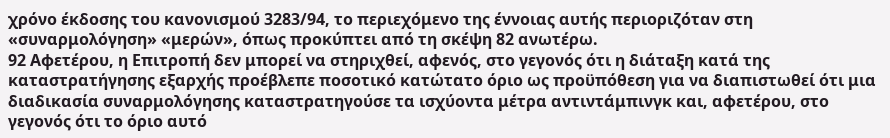χρόνο έκδοσης του κανονισμού 3283/94, το περιεχόμενο της έννοιας αυτής περιοριζόταν στη «συναρμολόγηση» «μερών», όπως προκύπτει από τη σκέψη 82 ανωτέρω.
92 Αφετέρου, η Επιτροπή δεν μπορεί να στηριχθεί, αφενός, στο γεγονός ότι η διάταξη κατά της καταστρατήγησης εξαρχής προέβλεπε ποσοτικό κατώτατο όριο ως προϋπόθεση για να διαπιστωθεί ότι μια διαδικασία συναρμολόγησης καταστρατηγούσε τα ισχύοντα μέτρα αντιντάμπινγκ και, αφετέρου, στο γεγονός ότι το όριο αυτό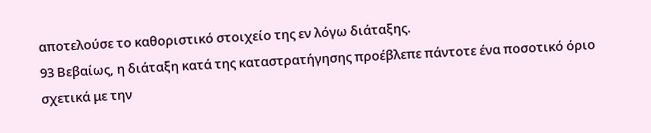αποτελούσε το καθοριστικό στοιχείο της εν λόγω διάταξης.
93 Βεβαίως, η διάταξη κατά της καταστρατήγησης προέβλεπε πάντοτε ένα ποσοτικό όριο σχετικά με την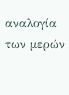αναλογία των μερών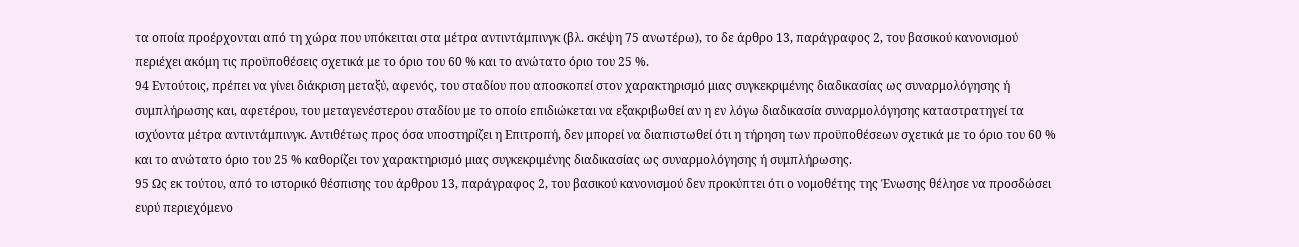τα οποία προέρχονται από τη χώρα που υπόκειται στα μέτρα αντιντάμπινγκ (βλ. σκέψη 75 ανωτέρω), το δε άρθρο 13, παράγραφος 2, του βασικού κανονισμού περιέχει ακόμη τις προϋποθέσεις σχετικά με το όριο του 60 % και το ανώτατο όριο του 25 %.
94 Εντούτοις, πρέπει να γίνει διάκριση μεταξύ, αφενός, του σταδίου που αποσκοπεί στον χαρακτηρισμό μιας συγκεκριμένης διαδικασίας ως συναρμολόγησης ή συμπλήρωσης και, αφετέρου, του μεταγενέστερου σταδίου με το οποίο επιδιώκεται να εξακριβωθεί αν η εν λόγω διαδικασία συναρμολόγησης καταστρατηγεί τα ισχύοντα μέτρα αντιντάμπινγκ. Αντιθέτως προς όσα υποστηρίζει η Επιτροπή, δεν μπορεί να διαπιστωθεί ότι η τήρηση των προϋποθέσεων σχετικά με το όριο του 60 % και το ανώτατο όριο του 25 % καθορίζει τον χαρακτηρισμό μιας συγκεκριμένης διαδικασίας ως συναρμολόγησης ή συμπλήρωσης.
95 Ως εκ τούτου, από το ιστορικό θέσπισης του άρθρου 13, παράγραφος 2, του βασικού κανονισμού δεν προκύπτει ότι ο νομοθέτης της Ένωσης θέλησε να προσδώσει ευρύ περιεχόμενο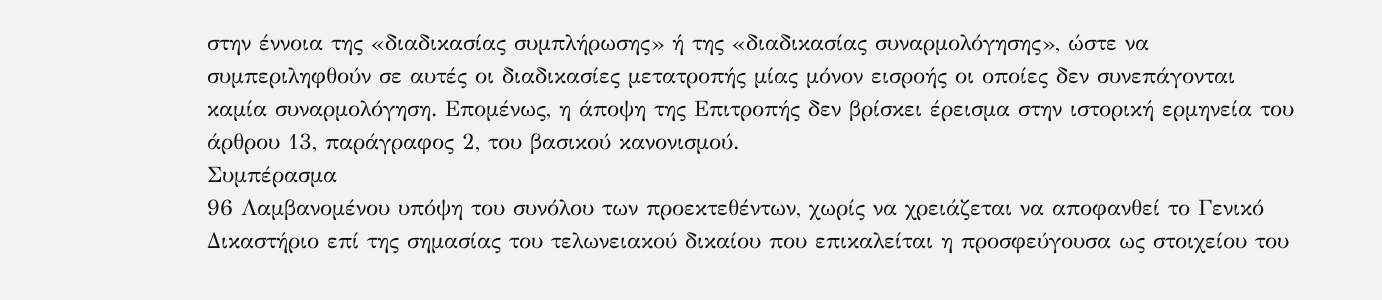στην έννοια της «διαδικασίας συμπλήρωσης» ή της «διαδικασίας συναρμολόγησης», ώστε να συμπεριληφθούν σε αυτές οι διαδικασίες μετατροπής μίας μόνον εισροής οι οποίες δεν συνεπάγονται καμία συναρμολόγηση. Επομένως, η άποψη της Επιτροπής δεν βρίσκει έρεισμα στην ιστορική ερμηνεία του άρθρου 13, παράγραφος 2, του βασικού κανονισμού.
Συμπέρασμα
96 Λαμβανομένου υπόψη του συνόλου των προεκτεθέντων, χωρίς να χρειάζεται να αποφανθεί το Γενικό Δικαστήριο επί της σημασίας του τελωνειακού δικαίου που επικαλείται η προσφεύγουσα ως στοιχείου του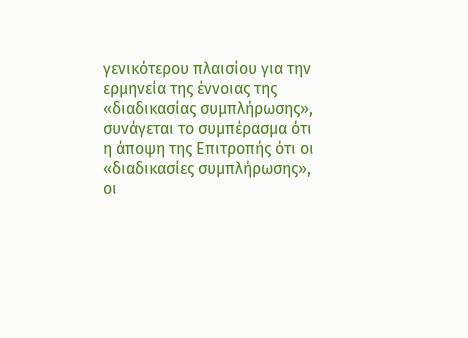γενικότερου πλαισίου για την ερμηνεία της έννοιας της «διαδικασίας συμπλήρωσης», συνάγεται το συμπέρασμα ότι η άποψη της Επιτροπής ότι οι «διαδικασίες συμπλήρωσης», οι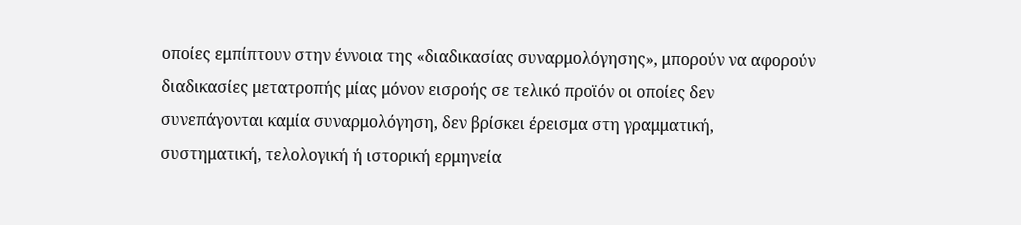οποίες εμπίπτουν στην έννοια της «διαδικασίας συναρμολόγησης», μπορούν να αφορούν διαδικασίες μετατροπής μίας μόνον εισροής σε τελικό προϊόν οι οποίες δεν συνεπάγονται καμία συναρμολόγηση, δεν βρίσκει έρεισμα στη γραμματική, συστηματική, τελολογική ή ιστορική ερμηνεία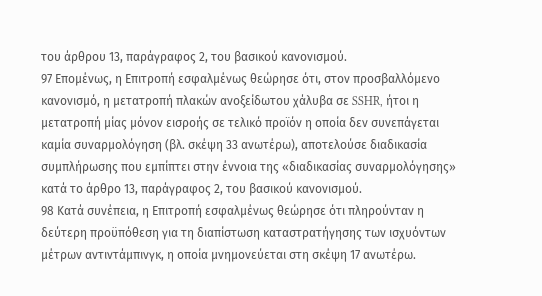του άρθρου 13, παράγραφος 2, του βασικού κανονισμού.
97 Επομένως, η Επιτροπή εσφαλμένως θεώρησε ότι, στον προσβαλλόμενο κανονισμό, η μετατροπή πλακών ανοξείδωτου χάλυβα σε SSHR, ήτοι η μετατροπή μίας μόνον εισροής σε τελικό προϊόν η οποία δεν συνεπάγεται καμία συναρμολόγηση (βλ. σκέψη 33 ανωτέρω), αποτελούσε διαδικασία συμπλήρωσης που εμπίπτει στην έννοια της «διαδικασίας συναρμολόγησης» κατά το άρθρο 13, παράγραφος 2, του βασικού κανονισμού.
98 Κατά συνέπεια, η Επιτροπή εσφαλμένως θεώρησε ότι πληρούνταν η δεύτερη προϋπόθεση για τη διαπίστωση καταστρατήγησης των ισχυόντων μέτρων αντιντάμπινγκ, η οποία μνημονεύεται στη σκέψη 17 ανωτέρω.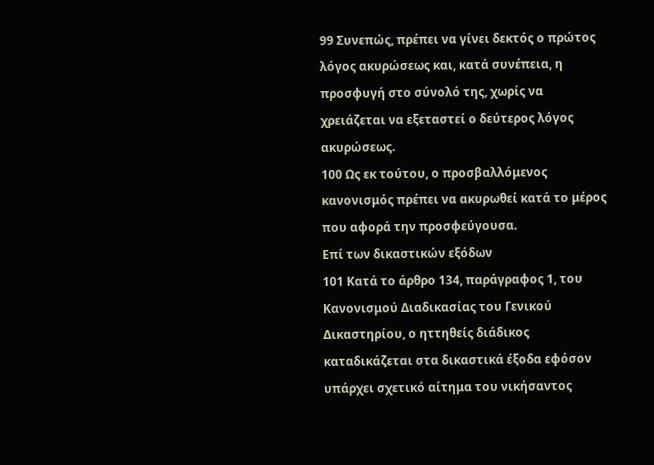99 Συνεπώς, πρέπει να γίνει δεκτός ο πρώτος λόγος ακυρώσεως και, κατά συνέπεια, η προσφυγή στο σύνολό της, χωρίς να χρειάζεται να εξεταστεί ο δεύτερος λόγος ακυρώσεως.
100 Ως εκ τούτου, ο προσβαλλόμενος κανονισμός πρέπει να ακυρωθεί κατά το μέρος που αφορά την προσφεύγουσα.
Επί των δικαστικών εξόδων
101 Κατά το άρθρο 134, παράγραφος 1, του Κανονισμού Διαδικασίας του Γενικού Δικαστηρίου, ο ηττηθείς διάδικος καταδικάζεται στα δικαστικά έξοδα εφόσον υπάρχει σχετικό αίτημα του νικήσαντος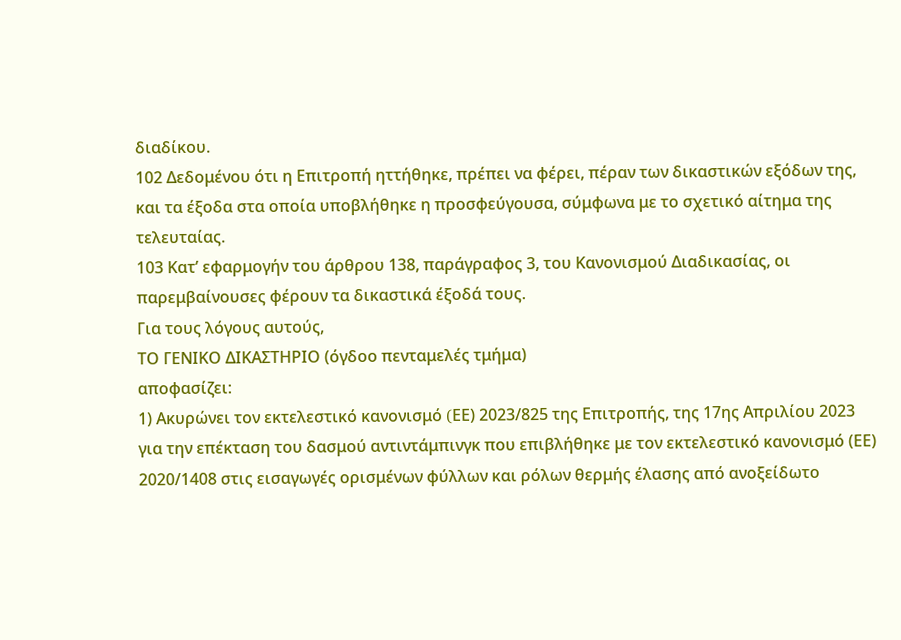διαδίκου.
102 Δεδομένου ότι η Επιτροπή ηττήθηκε, πρέπει να φέρει, πέραν των δικαστικών εξόδων της, και τα έξοδα στα οποία υποβλήθηκε η προσφεύγουσα, σύμφωνα με το σχετικό αίτημα της τελευταίας.
103 Κατ’ εφαρμογήν του άρθρου 138, παράγραφος 3, του Κανονισμού Διαδικασίας, οι παρεμβαίνουσες φέρουν τα δικαστικά έξοδά τους.
Για τους λόγους αυτούς,
ΤΟ ΓΕΝΙΚΟ ΔΙΚΑΣΤΗΡΙΟ (όγδοο πενταμελές τμήμα)
αποφασίζει:
1) Ακυρώνει τον εκτελεστικό κανονισμό (EΕ) 2023/825 της Επιτροπής, της 17ης Απριλίου 2023 για την επέκταση του δασμού αντιντάμπινγκ που επιβλήθηκε με τον εκτελεστικό κανονισμό (ΕΕ) 2020/1408 στις εισαγωγές ορισμένων φύλλων και ρόλων θερμής έλασης από ανοξείδωτο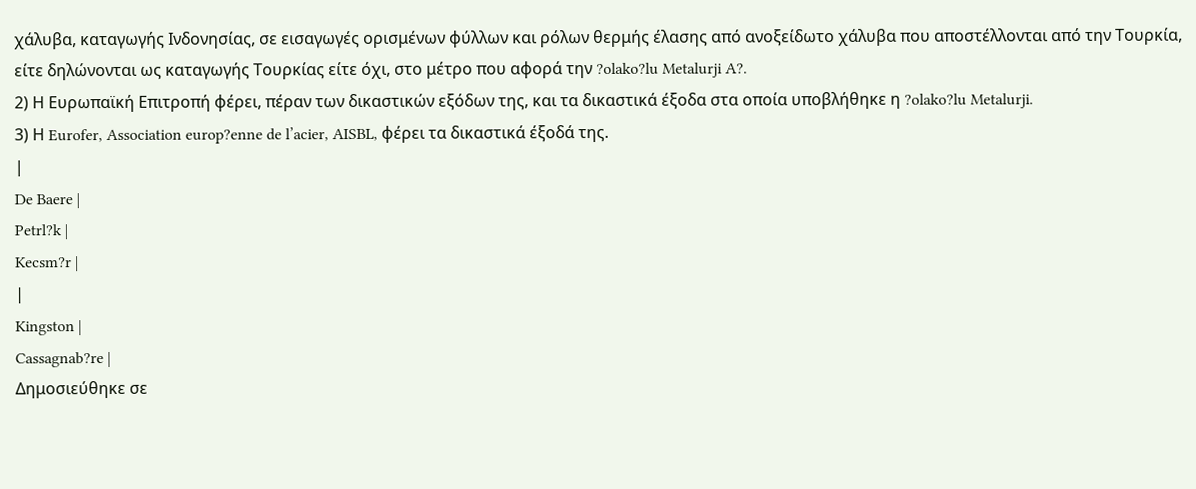χάλυβα, καταγωγής Ινδονησίας, σε εισαγωγές ορισμένων φύλλων και ρόλων θερμής έλασης από ανοξείδωτο χάλυβα που αποστέλλονται από την Τουρκία, είτε δηλώνονται ως καταγωγής Τουρκίας είτε όχι, στο μέτρο που αφορά την ?olako?lu Metalurji A?.
2) Η Ευρωπαϊκή Επιτροπή φέρει, πέραν των δικαστικών εξόδων της, και τα δικαστικά έξοδα στα οποία υποβλήθηκε η ?olako?lu Metalurji.
3) Η Eurofer, Association europ?enne de l’acier, AISBL, φέρει τα δικαστικά έξοδά της.
|
De Baere |
Petrl?k |
Kecsm?r |
|
Kingston |
Cassagnab?re |
Δημοσιεύθηκε σε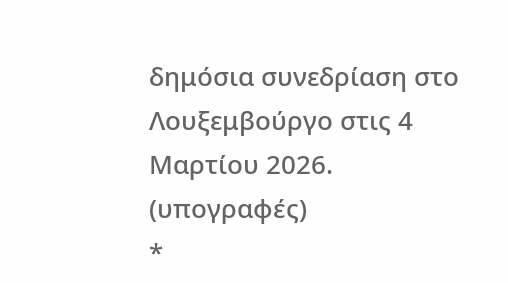δημόσια συνεδρίαση στο Λουξεμβούργο στις 4 Μαρτίου 2026.
(υπογραφές)
*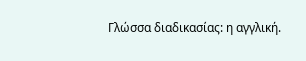Γλώσσα διαδικασίας: η αγγλική.